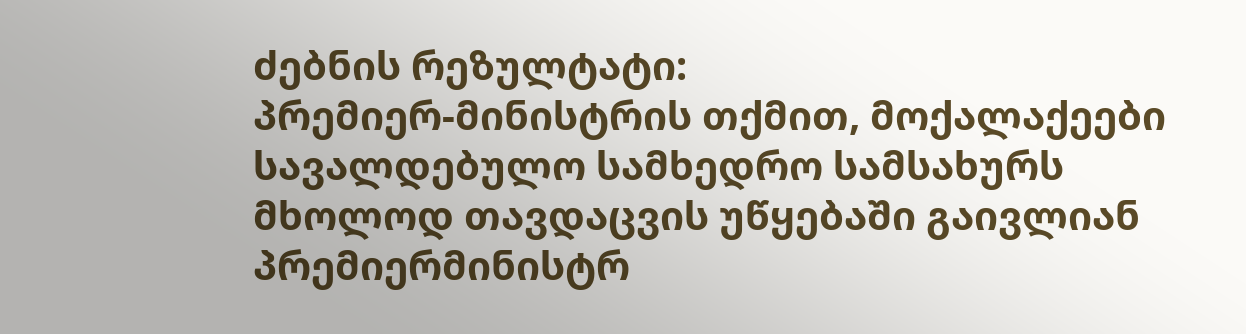ძებნის რეზულტატი:
პრემიერ-მინისტრის თქმით, მოქალაქეები სავალდებულო სამხედრო სამსახურს მხოლოდ თავდაცვის უწყებაში გაივლიან
პრემიერმინისტრ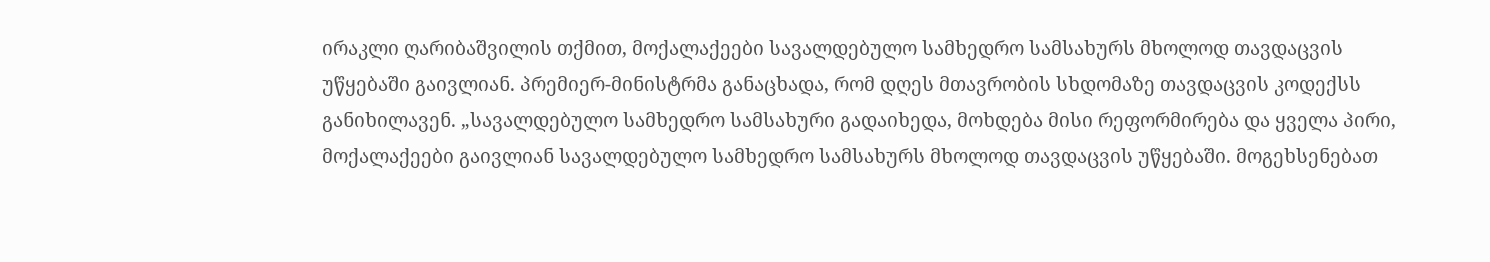ირაკლი ღარიბაშვილის თქმით, მოქალაქეები სავალდებულო სამხედრო სამსახურს მხოლოდ თავდაცვის უწყებაში გაივლიან. პრემიერ-მინისტრმა განაცხადა, რომ დღეს მთავრობის სხდომაზე თავდაცვის კოდექსს განიხილავენ. „სავალდებულო სამხედრო სამსახური გადაიხედა, მოხდება მისი რეფორმირება და ყველა პირი, მოქალაქეები გაივლიან სავალდებულო სამხედრო სამსახურს მხოლოდ თავდაცვის უწყებაში. მოგეხსენებათ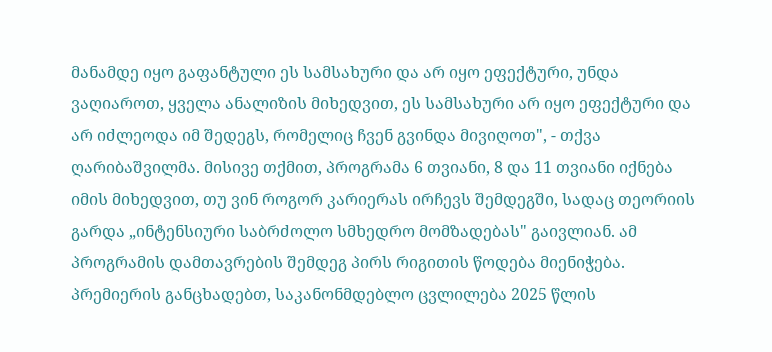მანამდე იყო გაფანტული ეს სამსახური და არ იყო ეფექტური, უნდა ვაღიაროთ, ყველა ანალიზის მიხედვით, ეს სამსახური არ იყო ეფექტური და არ იძლეოდა იმ შედეგს, რომელიც ჩვენ გვინდა მივიღოთ", - თქვა ღარიბაშვილმა. მისივე თქმით, პროგრამა 6 თვიანი, 8 და 11 თვიანი იქნება იმის მიხედვით, თუ ვინ როგორ კარიერას ირჩევს შემდეგში, სადაც თეორიის გარდა „ინტენსიური საბრძოლო სმხედრო მომზადებას" გაივლიან. ამ პროგრამის დამთავრების შემდეგ პირს რიგითის წოდება მიენიჭება. პრემიერის განცხადებთ, საკანონმდებლო ცვლილება 2025 წლის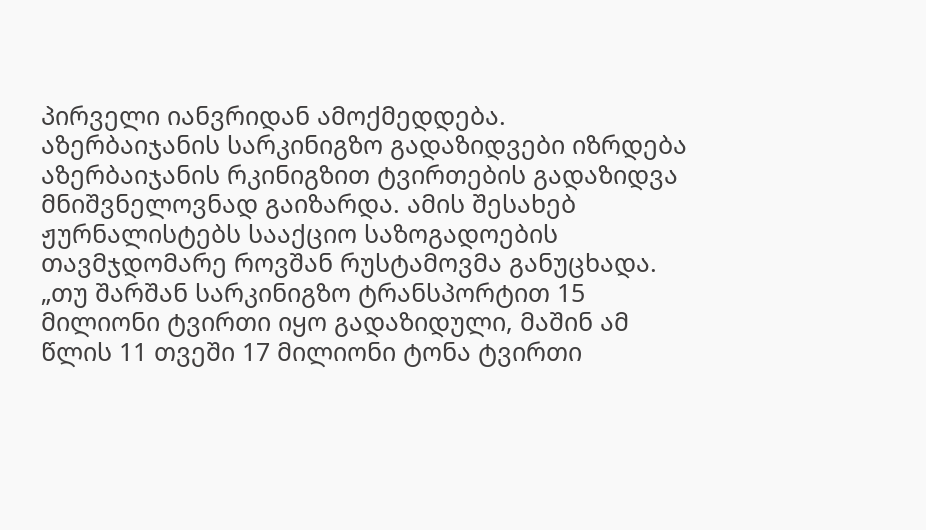პირველი იანვრიდან ამოქმედდება.
აზერბაიჯანის სარკინიგზო გადაზიდვები იზრდება
აზერბაიჯანის რკინიგზით ტვირთების გადაზიდვა მნიშვნელოვნად გაიზარდა. ამის შესახებ ჟურნალისტებს სააქციო საზოგადოების თავმჯდომარე როვშან რუსტამოვმა განუცხადა. „თუ შარშან სარკინიგზო ტრანსპორტით 15 მილიონი ტვირთი იყო გადაზიდული, მაშინ ამ წლის 11 თვეში 17 მილიონი ტონა ტვირთი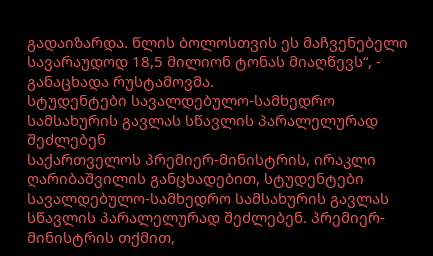გადაიზარდა. წლის ბოლოსთვის ეს მაჩვენებელი სავარაუდოდ 18,5 მილიონ ტონას მიაღწევს“, - განაცხადა რუსტამოვმა.
სტუდენტები სავალდებულო-სამხედრო სამსახურის გავლას სწავლის პარალელურად შეძლებენ
საქართველოს პრემიერ-მინისტრის, ირაკლი ღარიბაშვილის განცხადებით, სტუდენტები სავალდებულო-სამხედრო სამსახურის გავლას სწავლის პარალელურად შეძლებენ. პრემიერ-მინისტრის თქმით,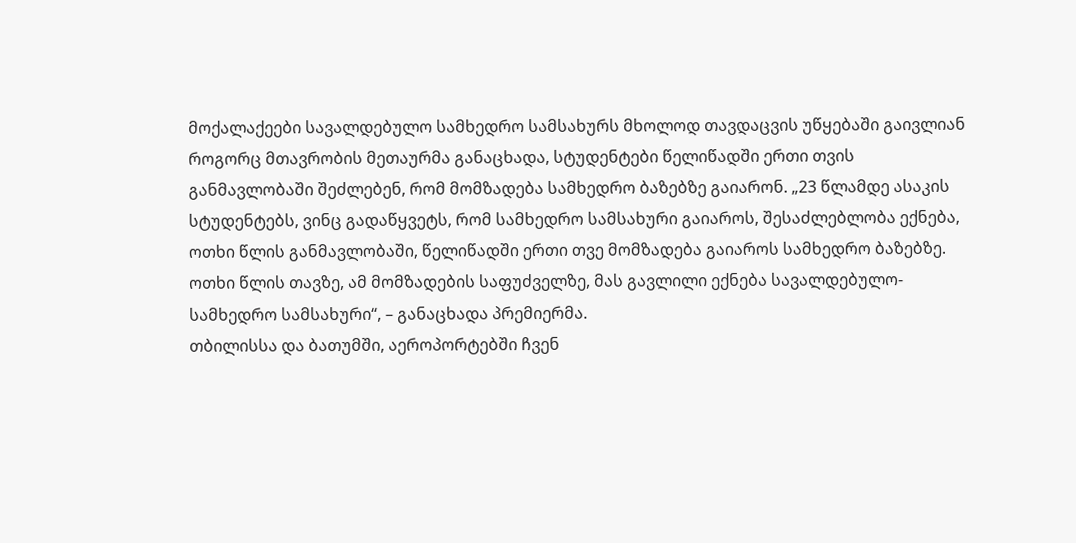მოქალაქეები სავალდებულო სამხედრო სამსახურს მხოლოდ თავდაცვის უწყებაში გაივლიან როგორც მთავრობის მეთაურმა განაცხადა, სტუდენტები წელიწადში ერთი თვის განმავლობაში შეძლებენ, რომ მომზადება სამხედრო ბაზებზე გაიარონ. „23 წლამდე ასაკის სტუდენტებს, ვინც გადაწყვეტს, რომ სამხედრო სამსახური გაიაროს, შესაძლებლობა ექნება, ოთხი წლის განმავლობაში, წელიწადში ერთი თვე მომზადება გაიაროს სამხედრო ბაზებზე. ოთხი წლის თავზე, ამ მომზადების საფუძველზე, მას გავლილი ექნება სავალდებულო-სამხედრო სამსახური“, – განაცხადა პრემიერმა.
თბილისსა და ბათუმში, აეროპორტებში ჩვენ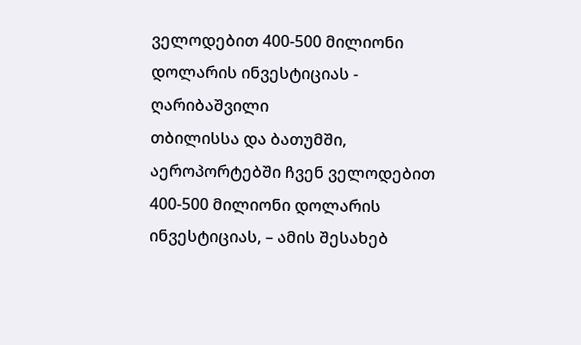ველოდებით 400-500 მილიონი დოლარის ინვესტიციას - ღარიბაშვილი
თბილისსა და ბათუმში, აეროპორტებში ჩვენ ველოდებით 400-500 მილიონი დოლარის ინვესტიციას, – ამის შესახებ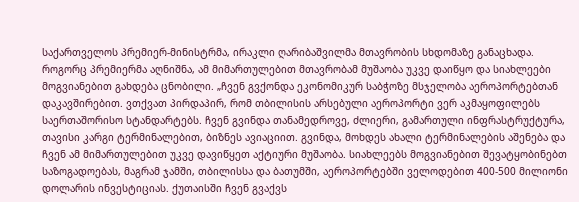საქართველოს პრემიერ-მინისტრმა, ირაკლი ღარიბაშვილმა მთავრობის სხდომაზე განაცხადა. როგორც პრემიერმა აღნიშნა, ამ მიმართულებით მთავრობამ მუშაობა უკვე დაიწყო და სიახლეები მოგვიანებით გახდება ცნობილი. „ჩვენ გვქონდა ეკონომიკურ საბჭოზე მსჯელობა აეროპორტებთან დაკავშირებით. ვთქვათ პირდაპირ, რომ თბილისის არსებული აეროპორტი ვერ აკმაყოფილებს საერთაშორისო სტანდარტებს. ჩვენ გვინდა თანამედროვე, ძლიერი, გამართული ინფრასტრუქტურა, თავისი კარგი ტერმინალებით, ბიზნეს ავიაციით. გვინდა, მოხდეს ახალი ტერმინალების აშენება და ჩვენ ამ მიმართულებით უკვე დავიწყეთ აქტიური მუშაობა. სიახლეებს მოგვიანებით შევატყობინებთ საზოგადოებას, მაგრამ ჯამში, თბილისსა და ბათუმში, აეროპორტებში ველოდებით 400-500 მილიონი დოლარის ინვესტიციას. ქუთაისში ჩვენ გვაქვს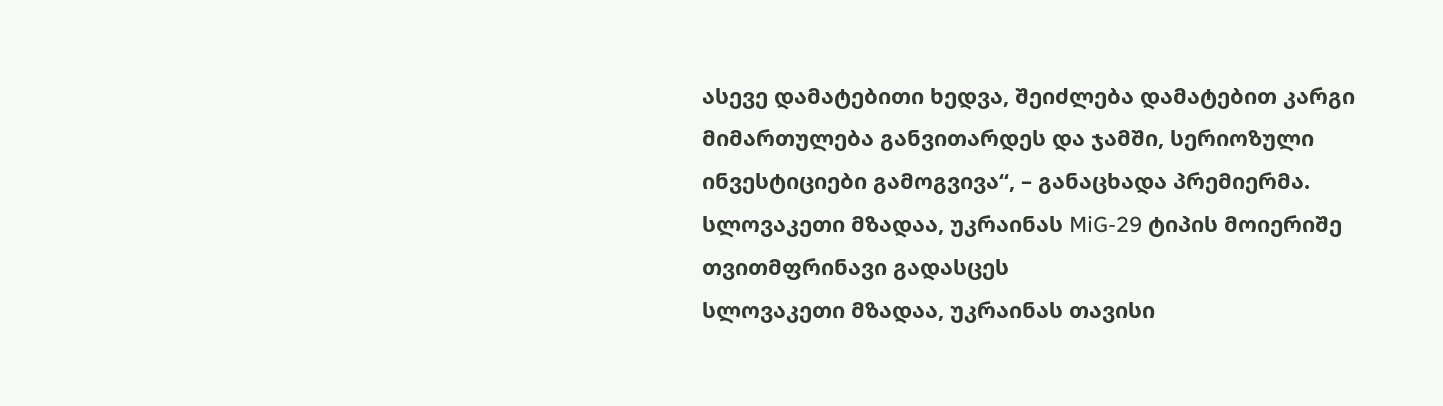ასევე დამატებითი ხედვა, შეიძლება დამატებით კარგი მიმართულება განვითარდეს და ჯამში, სერიოზული ინვესტიციები გამოგვივა“, – განაცხადა პრემიერმა.
სლოვაკეთი მზადაა, უკრაინას MiG-29 ტიპის მოიერიშე თვითმფრინავი გადასცეს
სლოვაკეთი მზადაა, უკრაინას თავისი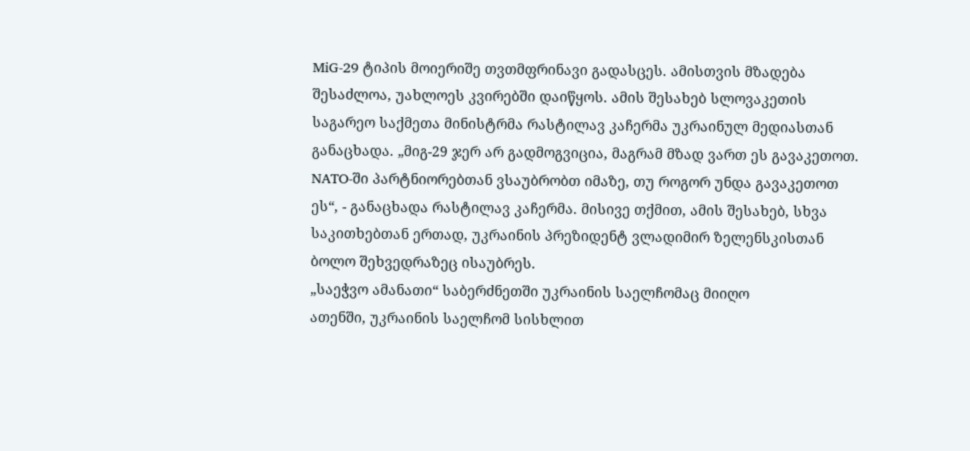MiG-29 ტიპის მოიერიშე თვთმფრინავი გადასცეს. ამისთვის მზადება შესაძლოა, უახლოეს კვირებში დაიწყოს. ამის შესახებ სლოვაკეთის საგარეო საქმეთა მინისტრმა რასტილავ კაჩერმა უკრაინულ მედიასთან განაცხადა. „მიგ-29 ჯერ არ გადმოგვიცია, მაგრამ მზად ვართ ეს გავაკეთოთ. NATO-ში პარტნიორებთან ვსაუბრობთ იმაზე, თუ როგორ უნდა გავაკეთოთ ეს“, - განაცხადა რასტილავ კაჩერმა. მისივე თქმით, ამის შესახებ, სხვა საკითხებთან ერთად, უკრაინის პრეზიდენტ ვლადიმირ ზელენსკისთან ბოლო შეხვედრაზეც ისაუბრეს.
„საეჭვო ამანათი“ საბერძნეთში უკრაინის საელჩომაც მიიღო
ათენში, უკრაინის საელჩომ სისხლით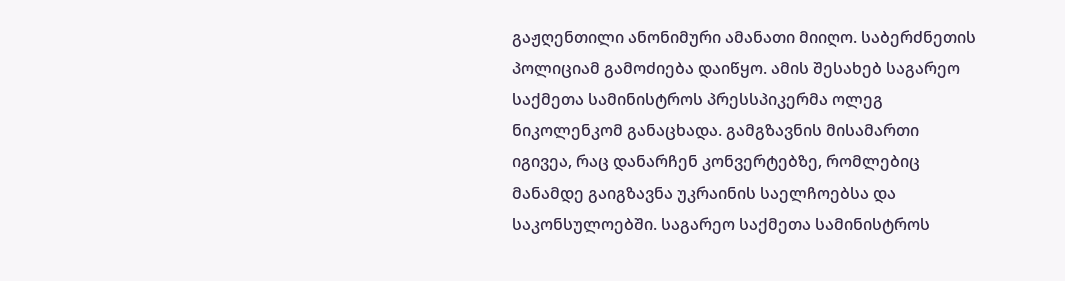გაჟღენთილი ანონიმური ამანათი მიიღო. საბერძნეთის პოლიციამ გამოძიება დაიწყო. ამის შესახებ საგარეო საქმეთა სამინისტროს პრესსპიკერმა ოლეგ ნიკოლენკომ განაცხადა. გამგზავნის მისამართი იგივეა, რაც დანარჩენ კონვერტებზე, რომლებიც მანამდე გაიგზავნა უკრაინის საელჩოებსა და საკონსულოებში. საგარეო საქმეთა სამინისტროს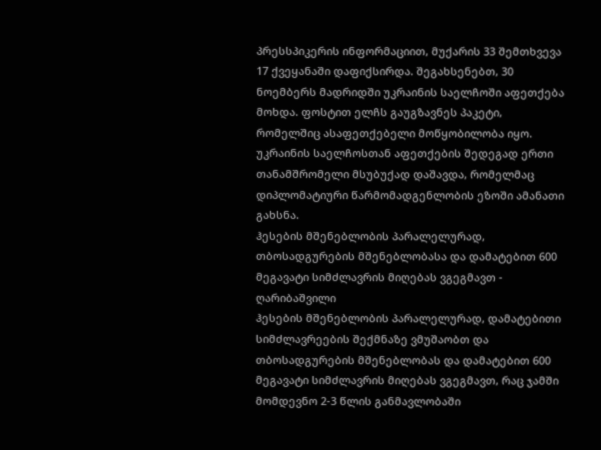პრესსპიკერის ინფორმაციით, მუქარის 33 შემთხვევა 17 ქვეყანაში დაფიქსირდა. შეგახსენებთ, 30 ნოემბერს მადრიდში უკრაინის საელჩოში აფეთქება მოხდა. ფოსტით ელჩს გაუგზავნეს პაკეტი, რომელშიც ასაფეთქებელი მოწყობილობა იყო. უკრაინის საელჩოსთან აფეთქების შედეგად ერთი თანამშრომელი მსუბუქად დაშავდა, რომელმაც დიპლომატიური წარმომადგენლობის ეზოში ამანათი გახსნა.
ჰესების მშენებლობის პარალელურად, თბოსადგურების მშენებლობასა და დამატებით 600 მეგავატი სიმძლავრის მიღებას ვგეგმავთ - ღარიბაშვილი
ჰესების მშენებლობის პარალელურად, დამატებითი სიმძლავრეების შექმნაზე ვმუშაობთ და თბოსადგურების მშენებლობას და დამატებით 600 მეგავატი სიმძლავრის მიღებას ვგეგმავთ, რაც ჯამში მომდევნო 2-3 წლის განმავლობაში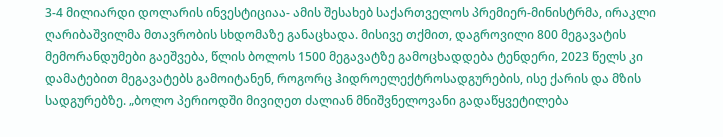3-4 მილიარდი დოლარის ინვესტიციაა- ამის შესახებ საქართველოს პრემიერ-მინისტრმა, ირაკლი ღარიბაშვილმა მთავრობის სხდომაზე განაცხადა. მისივე თქმით, დაგროვილი 800 მეგავატის მემორანდუმები გაეშვება, წლის ბოლოს 1500 მეგავატზე გამოცხადდება ტენდერი, 2023 წელს კი დამატებით მეგავატებს გამოიტანენ, როგორც ჰიდროელექტროსადგურების, ისე ქარის და მზის სადგურებზე. „ბოლო პერიოდში მივიღეთ ძალიან მნიშვნელოვანი გადაწყვეტილება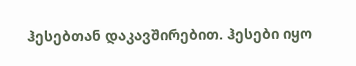ჰესებთან დაკავშირებით. ჰესები იყო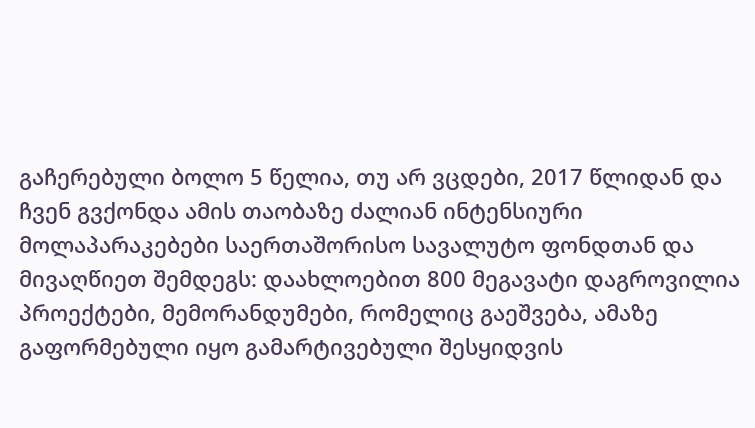გაჩერებული ბოლო 5 წელია, თუ არ ვცდები, 2017 წლიდან და ჩვენ გვქონდა ამის თაობაზე ძალიან ინტენსიური მოლაპარაკებები საერთაშორისო სავალუტო ფონდთან და მივაღწიეთ შემდეგს: დაახლოებით 800 მეგავატი დაგროვილია პროექტები, მემორანდუმები, რომელიც გაეშვება, ამაზე გაფორმებული იყო გამარტივებული შესყიდვის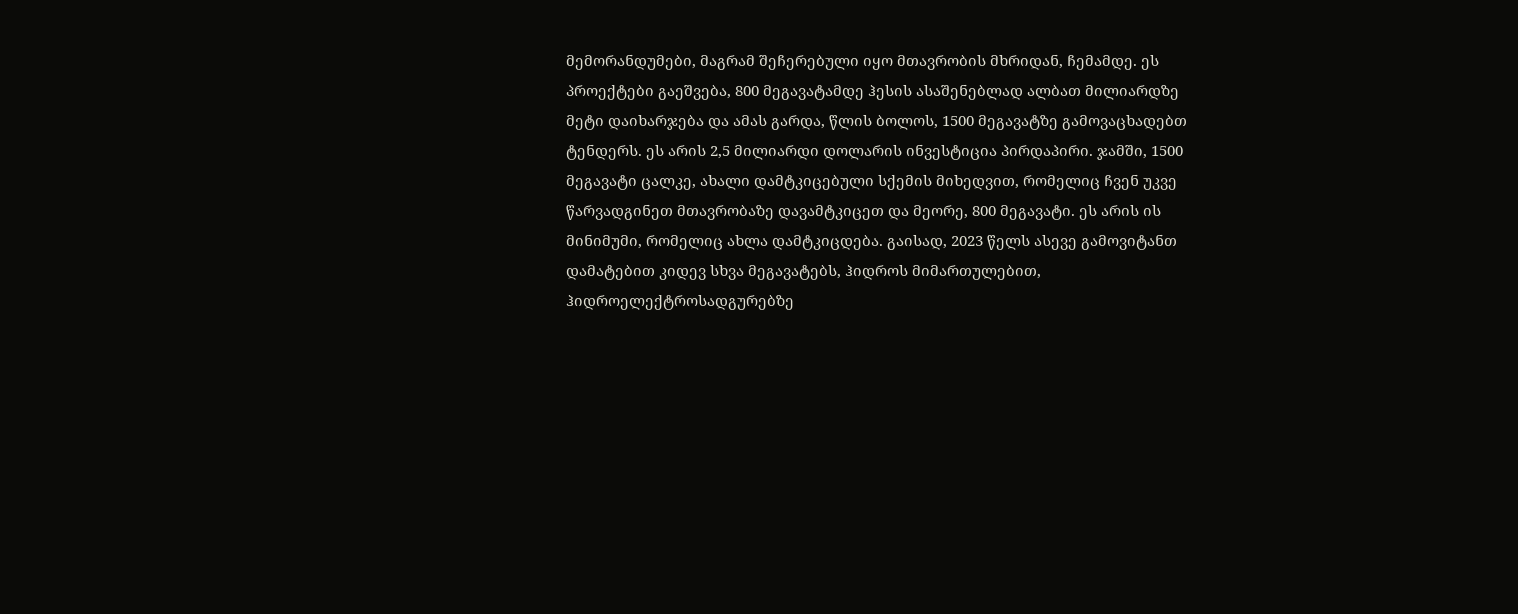მემორანდუმები, მაგრამ შეჩერებული იყო მთავრობის მხრიდან, ჩემამდე. ეს პროექტები გაეშვება, 800 მეგავატამდე ჰესის ასაშენებლად ალბათ მილიარდზე მეტი დაიხარჯება და ამას გარდა, წლის ბოლოს, 1500 მეგავატზე გამოვაცხადებთ ტენდერს. ეს არის 2,5 მილიარდი დოლარის ინვესტიცია პირდაპირი. ჯამში, 1500 მეგავატი ცალკე, ახალი დამტკიცებული სქემის მიხედვით, რომელიც ჩვენ უკვე წარვადგინეთ მთავრობაზე დავამტკიცეთ და მეორე, 800 მეგავატი. ეს არის ის მინიმუმი, რომელიც ახლა დამტკიცდება. გაისად, 2023 წელს ასევე გამოვიტანთ დამატებით კიდევ სხვა მეგავატებს, ჰიდროს მიმართულებით, ჰიდროელექტროსადგურებზე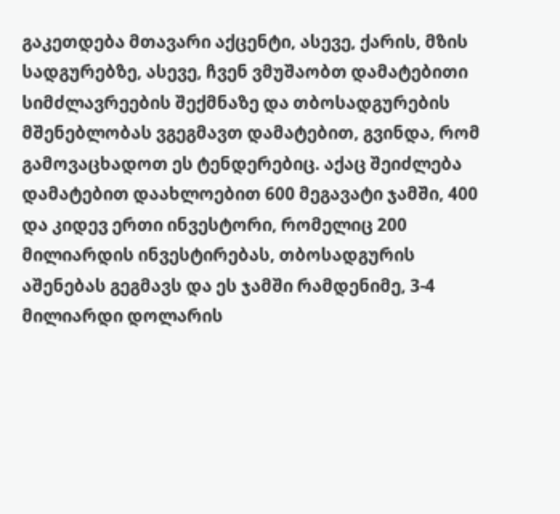გაკეთდება მთავარი აქცენტი, ასევე, ქარის, მზის სადგურებზე, ასევე, ჩვენ ვმუშაობთ დამატებითი სიმძლავრეების შექმნაზე და თბოსადგურების მშენებლობას ვგეგმავთ დამატებით, გვინდა, რომ გამოვაცხადოთ ეს ტენდერებიც. აქაც შეიძლება დამატებით დაახლოებით 600 მეგავატი ჯამში, 400 და კიდევ ერთი ინვესტორი, რომელიც 200 მილიარდის ინვესტირებას, თბოსადგურის აშენებას გეგმავს და ეს ჯამში რამდენიმე, 3-4 მილიარდი დოლარის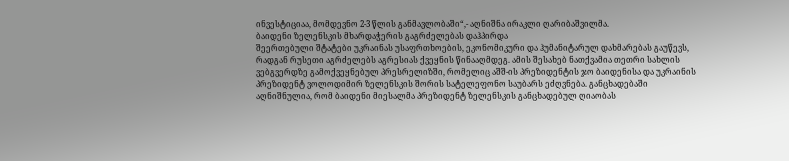ინვესტიციაა, მომდევნო 2-3 წლის განმავლობაში“,- აღნიშნა ირაკლი ღარიბაშვილმა.
ბაიდენი ზელენსკის მხარდაჭერის გაგრძელებას დაჰპირდა
შეერთებული შტატები უკრაინას უსაფრთხოების, ეკონომიკური და ჰუმანიტარულ დახმარებას გაუწევს, რადგან რუსეთი აგრძელებს აგრესიას ქვეყნის წინააღმდეგ. ამის შესახებ ნათქვამია თეთრი სახლის ვებგვერდზე გამოქვეყნებულ პრესრელიზში, რომელიც აშშ-ის პრეზიდენტის ჯო ბაიდენისა და უკრაინის პრეზიდენტ ვოლოდიმირ ზელენსკის შორის სატელეფონო საუბარს ეძღვნება. განცხადებაში აღნიშნულია, რომ ბაიდენი მიესალმა პრეზიდენტ ზელენსკის განცხადებულ ღიაობას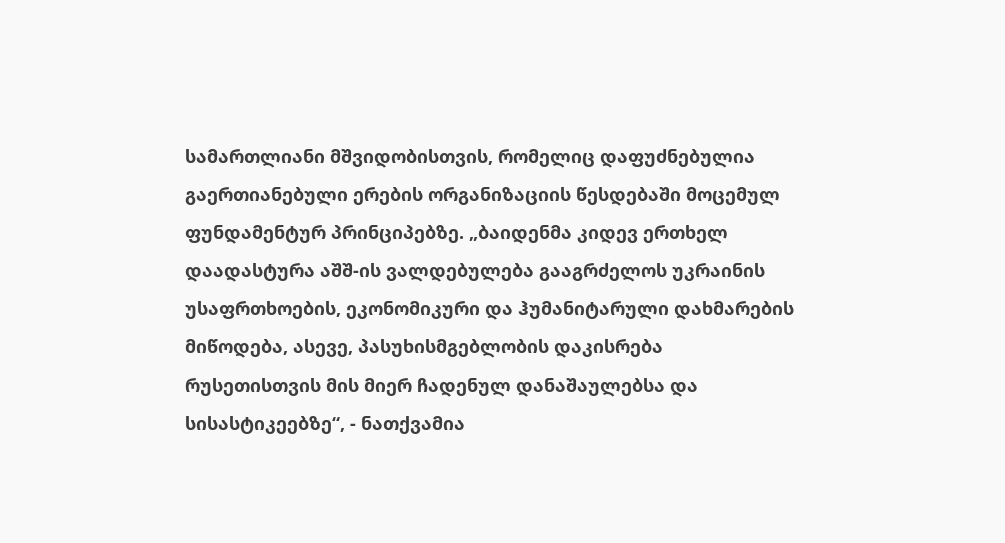სამართლიანი მშვიდობისთვის, რომელიც დაფუძნებულია გაერთიანებული ერების ორგანიზაციის წესდებაში მოცემულ ფუნდამენტურ პრინციპებზე. „ბაიდენმა კიდევ ერთხელ დაადასტურა აშშ-ის ვალდებულება გააგრძელოს უკრაინის უსაფრთხოების, ეკონომიკური და ჰუმანიტარული დახმარების მიწოდება, ასევე, პასუხისმგებლობის დაკისრება რუსეთისთვის მის მიერ ჩადენულ დანაშაულებსა და სისასტიკეებზე“, - ნათქვამია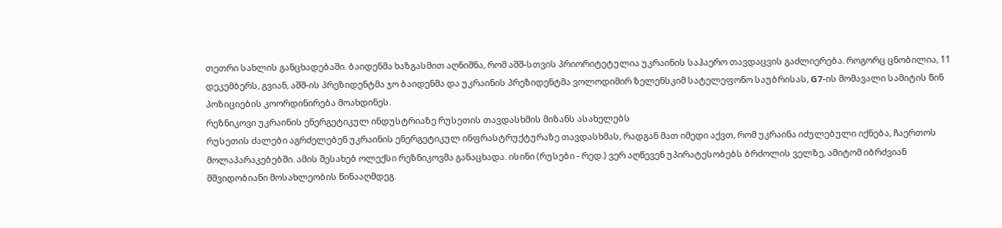თეთრი სახლის განცხადებაში. ბაიდენმა ხაზგასმით აღნიშნა, რომ აშშ-სთვის პრიორიტეტულია უკრაინის საჰაერო თავდაცვის გაძლიერება. როგორც ცნობილია, 11 დეკემბერს, გვიან, აშშ-ის პრეზიდენტმა ჯო ბაიდენმა და უკრაინის პრეზიდენტმა ვოლოდიმირ ზელენსკიმ სატელეფონო საუბრისას, G7-ის მომავალი სამიტის წინ პოზიციების კოორდინირება მოახდინეს.
რეზნიკოვი უკრაინის ენერგეტიკულ ინდუსტრიაზე რუსეთის თავდასხმის მიზანს ასახელებს
რუსეთის ძალები აგრძელებენ უკრაინის ენერგეტიკულ ინფრასტრუქტურაზე თავდასხმას, რადგან მათ იმედი აქვთ, რომ უკრაინა იძულებული იქნება, ჩაერთოს მოლაპარაკებებში. ამის შესახებ ოლექსი რეზნიკოვმა განაცხადა. ისინი (რუსები - რედ.) ვერ აღწევენ უპირატესობებს ბრძოლის ველზე, ამიტომ იბრძვიან მშვიდობიანი მოსახლეობის წინააღმდეგ.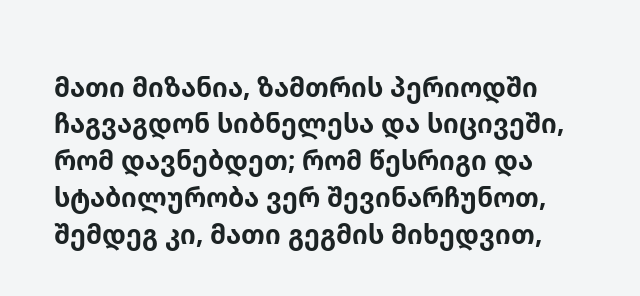მათი მიზანია, ზამთრის პერიოდში ჩაგვაგდონ სიბნელესა და სიცივეში, რომ დავნებდეთ; რომ წესრიგი და სტაბილურობა ვერ შევინარჩუნოთ, შემდეგ კი, მათი გეგმის მიხედვით,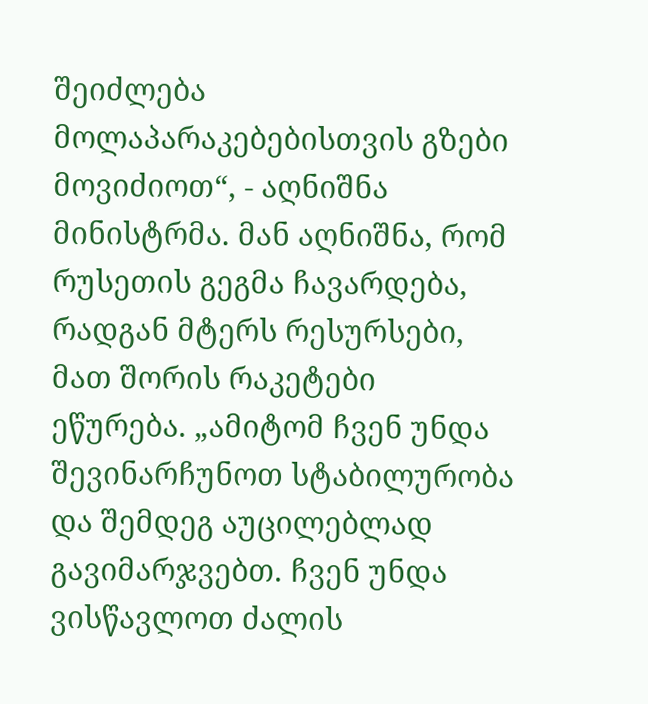შეიძლება მოლაპარაკებებისთვის გზები მოვიძიოთ“, - აღნიშნა მინისტრმა. მან აღნიშნა, რომ რუსეთის გეგმა ჩავარდება, რადგან მტერს რესურსები, მათ შორის რაკეტები ეწურება. „ამიტომ ჩვენ უნდა შევინარჩუნოთ სტაბილურობა და შემდეგ აუცილებლად გავიმარჯვებთ. ჩვენ უნდა ვისწავლოთ ძალის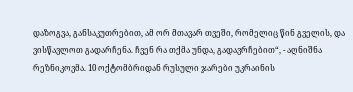დაზოგვა, განსაკუთრებით, ამ ორ მთავარ თვეში, რომელიც წინ გველის, და ვისწავლოთ გადარჩენა. ჩვენ რა თქმა უნდა, გადავრჩებით“, - აღნიშნა რეზნიკოვმა. 10 ოქტომბრიდან რუსული ჯარები უკრაინის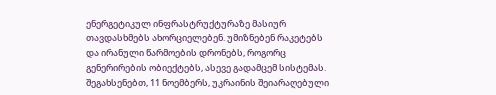ენერგეტიკულ ინფრასტრუქტურაზე მასიურ თავდასხმებს ახორციელებენ. უმიზნებენ რაკეტებს და ირანული წარმოების დრონებს, როგორც გენერირების ობიექტებს, ასევე გადამცემ სისტემას. შეგახსენებთ, 11 ნოემბერს, უკრაინის შეიარაღებული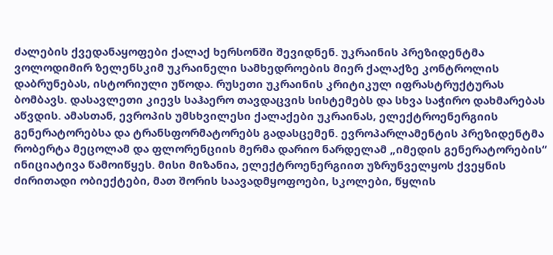ძალების ქვედანაყოფები ქალაქ ხერსონში შევიდნენ. უკრაინის პრეზიდენტმა ვოლოდიმირ ზელენსკიმ უკრაინელი სამხედროების მიერ ქალაქზე კონტროლის დაბრუნებას, ისტორიული უწოდა. რუსეთი უკრაინის კრიტიკულ იფრასტრუქტურას ბომბავს. დასავლეთი კიევს საჰაერო თავდაცვის სისტემებს და სხვა საჭირო დახმარებას აწვდის. ამასთან, ევროპის უმსხვილესი ქალაქები უკრაინას, ელექტროენერგიის გენერატორებსა და ტრანსფორმატორებს გადასცემენ. ევროპარლამენტის პრეზიდენტმა რობერტა მეცოლამ და ფლორენციის მერმა დარიო ნარდელამ „იმედის გენერატორების“ ინიციატივა წამოიწყეს. მისი მიზანია, ელექტროენერგიით უზრუნველყოს ქვეყნის ძირითადი ობიექტები, მათ შორის საავადმყოფოები, სკოლები, წყლის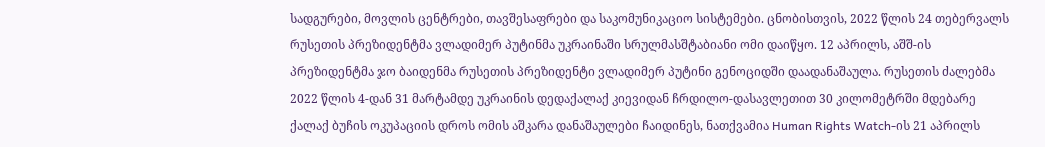სადგურები, მოვლის ცენტრები, თავშესაფრები და საკომუნიკაციო სისტემები. ცნობისთვის, 2022 წლის 24 თებერვალს რუსეთის პრეზიდენტმა ვლადიმერ პუტინმა უკრაინაში სრულმასშტაბიანი ომი დაიწყო. 12 აპრილს, აშშ-ის პრეზიდენტმა ჯო ბაიდენმა რუსეთის პრეზიდენტი ვლადიმერ პუტინი გენოციდში დაადანაშაულა. რუსეთის ძალებმა 2022 წლის 4-დან 31 მარტამდე უკრაინის დედაქალაქ კიევიდან ჩრდილო-დასავლეთით 30 კილომეტრში მდებარე ქალაქ ბუჩის ოკუპაციის დროს ომის აშკარა დანაშაულები ჩაიდინეს, ნათქვამია Human Rights Watch-ის 21 აპრილს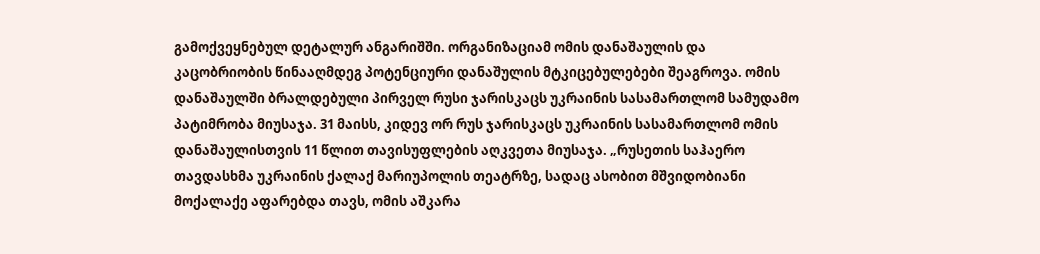გამოქვეყნებულ დეტალურ ანგარიშში. ორგანიზაციამ ომის დანაშაულის და კაცობრიობის წინააღმდეგ პოტენციური დანაშულის მტკიცებულებები შეაგროვა. ომის დანაშაულში ბრალდებული პირველ რუსი ჯარისკაცს უკრაინის სასამართლომ სამუდამო პატიმრობა მიუსაჯა. 31 მაისს, კიდევ ორ რუს ჯარისკაცს უკრაინის სასამართლომ ომის დანაშაულისთვის 11 წლით თავისუფლების აღკვეთა მიუსაჯა. „რუსეთის საჰაერო თავდასხმა უკრაინის ქალაქ მარიუპოლის თეატრზე, სადაც ასობით მშვიდობიანი მოქალაქე აფარებდა თავს, ომის აშკარა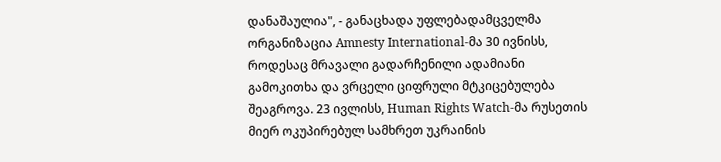დანაშაულია", - განაცხადა უფლებადამცველმა ორგანიზაცია Amnesty International-მა 30 ივნისს, როდესაც მრავალი გადარჩენილი ადამიანი გამოკითხა და ვრცელი ციფრული მტკიცებულება შეაგროვა. 23 ივლისს, Human Rights Watch-მა რუსეთის მიერ ოკუპირებულ სამხრეთ უკრაინის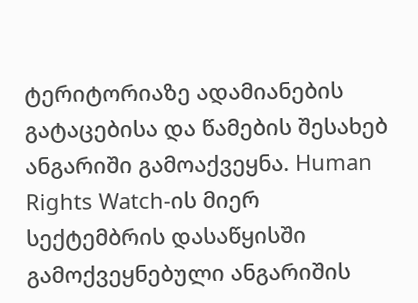ტერიტორიაზე ადამიანების გატაცებისა და წამების შესახებ ანგარიში გამოაქვეყნა. Human Rights Watch-ის მიერ სექტემბრის დასაწყისში გამოქვეყნებული ანგარიშის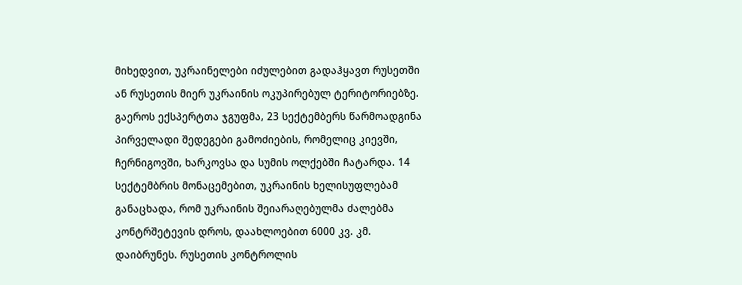მიხედვით, უკრაინელები იძულებით გადაჰყავთ რუსეთში ან რუსეთის მიერ უკრაინის ოკუპირებულ ტერიტორიებზე. გაეროს ექსპერტთა ჯგუფმა, 23 სექტემბერს წარმოადგინა პირველადი შედეგები გამოძიების, რომელიც კიევში, ჩერნიგოვში, ხარკოვსა და სუმის ოლქებში ჩატარდა. 14 სექტემბრის მონაცემებით, უკრაინის ხელისუფლებამ განაცხადა, რომ უკრაინის შეიარაღებულმა ძალებმა კონტრშეტევის დროს, დაახლოებით 6000 კვ. კმ. დაიბრუნეს. რუსეთის კონტროლის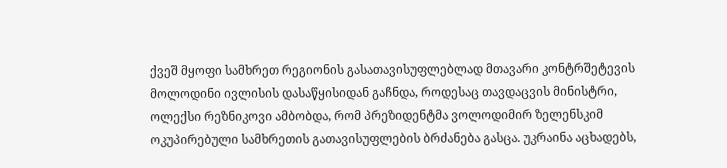ქვეშ მყოფი სამხრეთ რეგიონის გასათავისუფლებლად მთავარი კონტრშეტევის მოლოდინი ივლისის დასაწყისიდან გაჩნდა, როდესაც თავდაცვის მინისტრი, ოლექსი რეზნიკოვი ამბობდა, რომ პრეზიდენტმა ვოლოდიმირ ზელენსკიმ ოკუპირებული სამხრეთის გათავისუფლების ბრძანება გასცა. უკრაინა აცხადებს,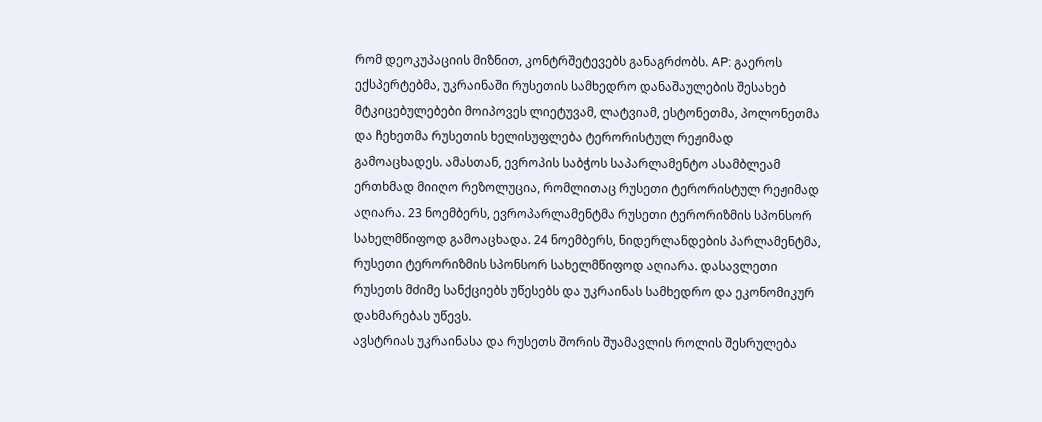რომ დეოკუპაციის მიზნით, კონტრშეტევებს განაგრძობს. AP: გაეროს ექსპერტებმა, უკრაინაში რუსეთის სამხედრო დანაშაულების შესახებ მტკიცებულებები მოიპოვეს ლიეტუვამ, ლატვიამ, ესტონეთმა, პოლონეთმა და ჩეხეთმა რუსეთის ხელისუფლება ტერორისტულ რეჟიმად გამოაცხადეს. ამასთან, ევროპის საბჭოს საპარლამენტო ასამბლეამ ერთხმად მიიღო რეზოლუცია, რომლითაც რუსეთი ტერორისტულ რეჟიმად აღიარა. 23 ნოემბერს, ევროპარლამენტმა რუსეთი ტერორიზმის სპონსორ სახელმწიფოდ გამოაცხადა. 24 ნოემბერს, ნიდერლანდების პარლამენტმა, რუსეთი ტერორიზმის სპონსორ სახელმწიფოდ აღიარა. დასავლეთი რუსეთს მძიმე სანქციებს უწესებს და უკრაინას სამხედრო და ეკონომიკურ დახმარებას უწევს.
ავსტრიას უკრაინასა და რუსეთს შორის შუამავლის როლის შესრულება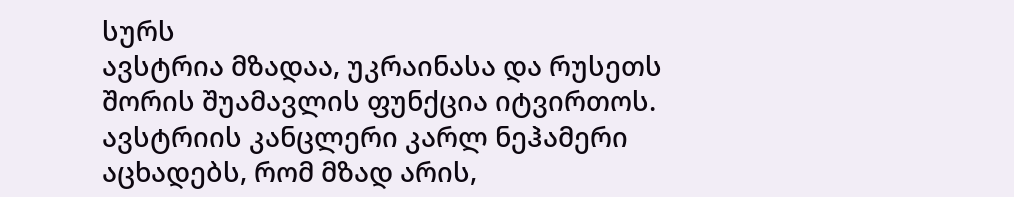სურს
ავსტრია მზადაა, უკრაინასა და რუსეთს შორის შუამავლის ფუნქცია იტვირთოს. ავსტრიის კანცლერი კარლ ნეჰამერი აცხადებს, რომ მზად არის,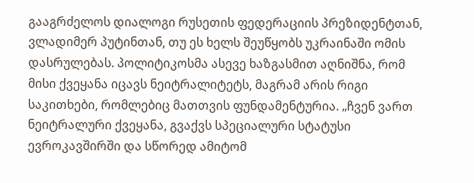გააგრძელოს დიალოგი რუსეთის ფედერაციის პრეზიდენტთან, ვლადიმერ პუტინთან, თუ ეს ხელს შეუწყობს უკრაინაში ომის დასრულებას. პოლიტიკოსმა ასევე ხაზგასმით აღნიშნა, რომ მისი ქვეყანა იცავს ნეიტრალიტეტს, მაგრამ არის რიგი საკითხები, რომლებიც მათთვის ფუნდამენტურია. „ჩვენ ვართ ნეიტრალური ქვეყანა, გვაქვს სპეციალური სტატუსი ევროკავშირში და სწორედ ამიტომ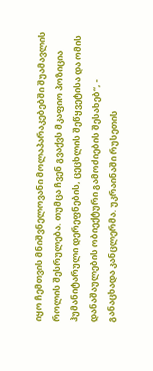იყო ჩემთვის მნიშვნელოვანი მოლაპარაკებებში შუამავლის როლის შესრულება. თუმცა ჩვენ გვაქვს მკაფიო პოზიცია ჰუმანიტარული დერეფნების, ცეცხლის შეწყვეტისა და ომის დანაშაულების ობიექტური გამოძიების შესახებ“, - განაცხადა კანცლერმა. უკრაინაში რუსეთის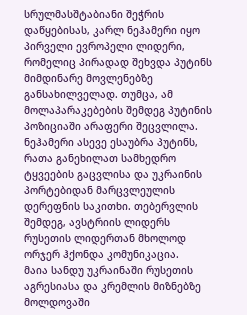სრულმასშტაბიანი შეჭრის დაწყებისას, კარლ ნეჰამერი იყო პირველი ევროპელი ლიდერი, რომელიც პირადად შეხვდა პუტინს მიმდინარე მოვლენებზე განსახილველად. თუმცა, ამ მოლაპარაკებების შემდეგ პუტინის პოზიციაში არაფერი შეცვლილა. ნეჰამერი ასევე ესაუბრა პუტინს, რათა განეხილათ სამხედრო ტყვეების გაცვლისა და უკრაინის პორტებიდან მარცვლეულის დერეფნის საკითხი. თებერვლის შემდეგ, ავსტრიის ლიდერს რუსეთის ლიდერთან მხოლოდ ორჯერ ჰქონდა კომუნიკაცია.
მაია სანდუ უკრაინაში რუსეთის აგრესიასა და კრემლის მიზნებზე მოლდოვაში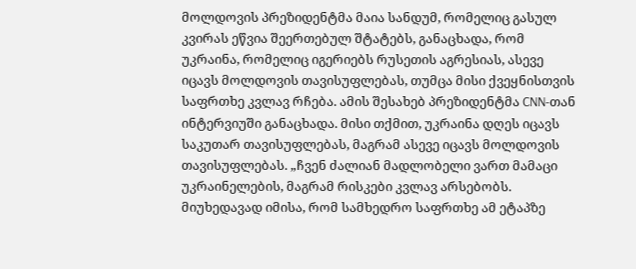მოლდოვის პრეზიდენტმა მაია სანდუმ, რომელიც გასულ კვირას ეწვია შეერთებულ შტატებს, განაცხადა, რომ უკრაინა, რომელიც იგერიებს რუსეთის აგრესიას, ასევე იცავს მოლდოვის თავისუფლებას, თუმცა მისი ქვეყნისთვის საფრთხე კვლავ რჩება. ამის შესახებ პრეზიდენტმა CNN-თან ინტერვიუში განაცხადა. მისი თქმით, უკრაინა დღეს იცავს საკუთარ თავისუფლებას, მაგრამ ასევე იცავს მოლდოვის თავისუფლებას. „ჩვენ ძალიან მადლობელი ვართ მამაცი უკრაინელების, მაგრამ რისკები კვლავ არსებობს. მიუხედავად იმისა, რომ სამხედრო საფრთხე ამ ეტაპზე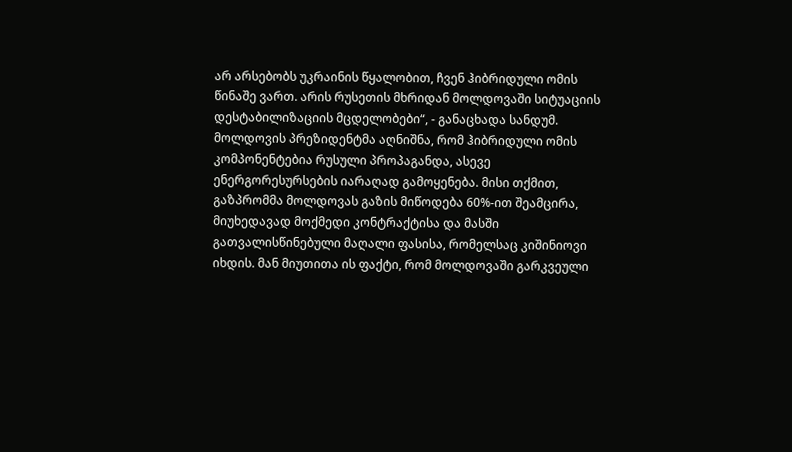არ არსებობს უკრაინის წყალობით, ჩვენ ჰიბრიდული ომის წინაშე ვართ. არის რუსეთის მხრიდან მოლდოვაში სიტუაციის დესტაბილიზაციის მცდელობები“, - განაცხადა სანდუმ. მოლდოვის პრეზიდენტმა აღნიშნა, რომ ჰიბრიდული ომის კომპონენტებია რუსული პროპაგანდა, ასევე ენერგორესურსების იარაღად გამოყენება. მისი თქმით, გაზპრომმა მოლდოვას გაზის მიწოდება 60%-ით შეამცირა, მიუხედავად მოქმედი კონტრაქტისა და მასში გათვალისწინებული მაღალი ფასისა, რომელსაც კიშინიოვი იხდის. მან მიუთითა ის ფაქტი, რომ მოლდოვაში გარკვეული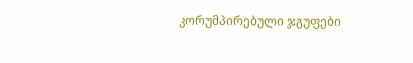კორუმპირებული ჯგუფები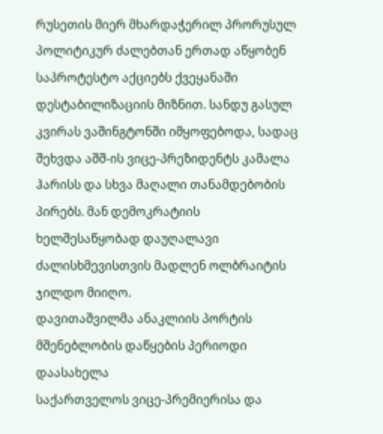რუსეთის მიერ მხარდაჭერილ პრორუსულ პოლიტიკურ ძალებთან ერთად აწყობენ საპროტესტო აქციებს ქვეყანაში დესტაბილიზაციის მიზნით. სანდუ გასულ კვირას ვაშინგტონში იმყოფებოდა, სადაც შეხვდა აშშ-ის ვიცე-პრეზიდენტს კამალა ჰარისს და სხვა მაღალი თანამდებობის პირებს. მან დემოკრატიის ხელშესაწყობად დაუღალავი ძალისხმევისთვის მადლენ ოლბრაიტის ჯილდო მიიღო.
დავითაშვილმა ანაკლიის პორტის მშენებლობის დაწყების პერიოდი დაასახელა
საქართველოს ვიცე-პრემიერისა და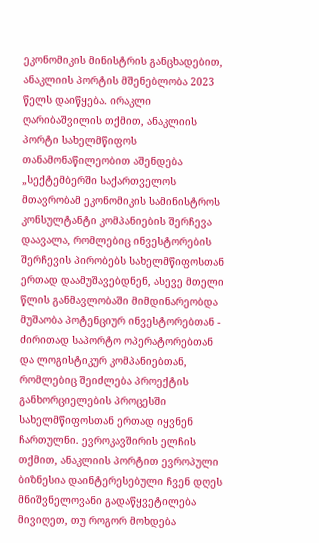ეკონომიკის მინისტრის განცხადებით, ანაკლიის პორტის მშენებლობა 2023 წელს დაიწყება. ირაკლი ღარიბაშვილის თქმით, ანაკლიის პორტი სახელმწიფოს თანამონაწილეობით აშენდება „სექტემბერში საქართველოს მთავრობამ ეკონომიკის სამინისტროს კონსულტანტი კომპანიების შერჩევა დაავალა, რომლებიც ინვესტორების შერჩევის პირობებს სახელმწიფოსთან ერთად დაამუშავებდნენ, ასევე მთელი წლის განმავლობაში მიმდინარეობდა მუშაობა პოტენციურ ინვესტორებთან - ძირითად საპორტო ოპერატორებთან და ლოგისტიკურ კომპანიებთან, რომლებიც შეიძლება პროექტის განხორციელების პროცესში სახელმწიფოსთან ერთად იყვნენ ჩართულნი. ევროკავშირის ელჩის თქმით, ანაკლიის პორტით ევროპული ბიზნესია დაინტერესებული ჩვენ დღეს მნიშვნელოვანი გადაწყვეტილება მივიღეთ, თუ როგორ მოხდება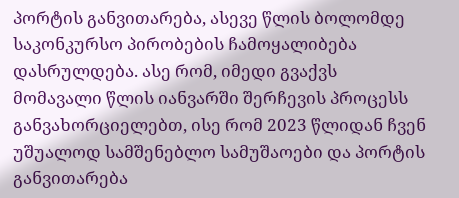პორტის განვითარება, ასევე წლის ბოლომდე საკონკურსო პირობების ჩამოყალიბება დასრულდება. ასე რომ, იმედი გვაქვს მომავალი წლის იანვარში შერჩევის პროცესს განვახორციელებთ, ისე რომ 2023 წლიდან ჩვენ უშუალოდ სამშენებლო სამუშაოები და პორტის განვითარება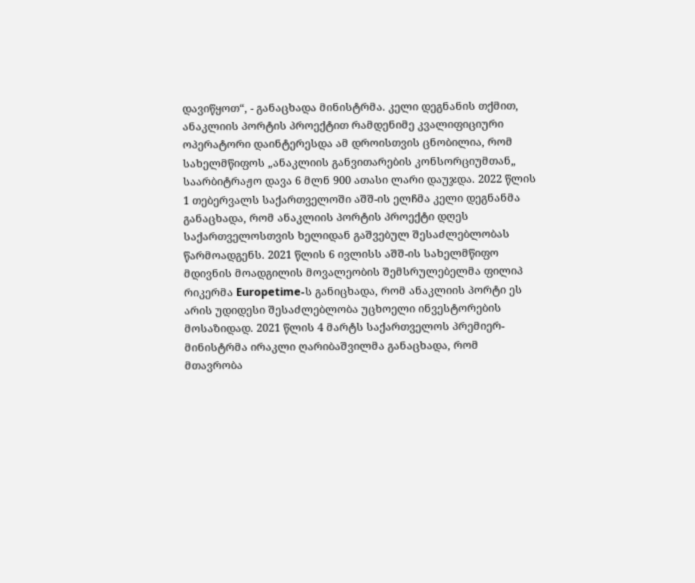დავიწყოთ“, - განაცხადა მინისტრმა. კელი დეგნანის თქმით, ანაკლიის პორტის პროექტით რამდენიმე კვალიფიციური ოპერატორი დაინტერესდა ამ დროისთვის ცნობილია, რომ სახელმწიფოს „ანაკლიის განვითარების კონსორციუმთან„ საარბიტრაჟო დავა 6 მლნ 900 ათასი ლარი დაუჯდა. 2022 წლის 1 თებერვალს საქართველოში აშშ-ის ელჩმა კელი დეგნანმა განაცხადა, რომ ანაკლიის პორტის პროექტი დღეს საქართველოსთვის ხელიდან გაშვებულ შესაძლებლობას წარმოადგენს. 2021 წლის 6 ივლისს აშშ-ის სახელმწიფო მდივნის მოადგილის მოვალეობის შემსრულებელმა ფილიპ რიკერმა Europetime-ს განიცხადა, რომ ანაკლიის პორტი ეს არის უდიდესი შესაძლებლობა უცხოელი ინვესტორების მოსაზიდად. 2021 წლის 4 მარტს საქართველოს პრემიერ-მინისტრმა ირაკლი ღარიბაშვილმა განაცხადა, რომ მთავრობა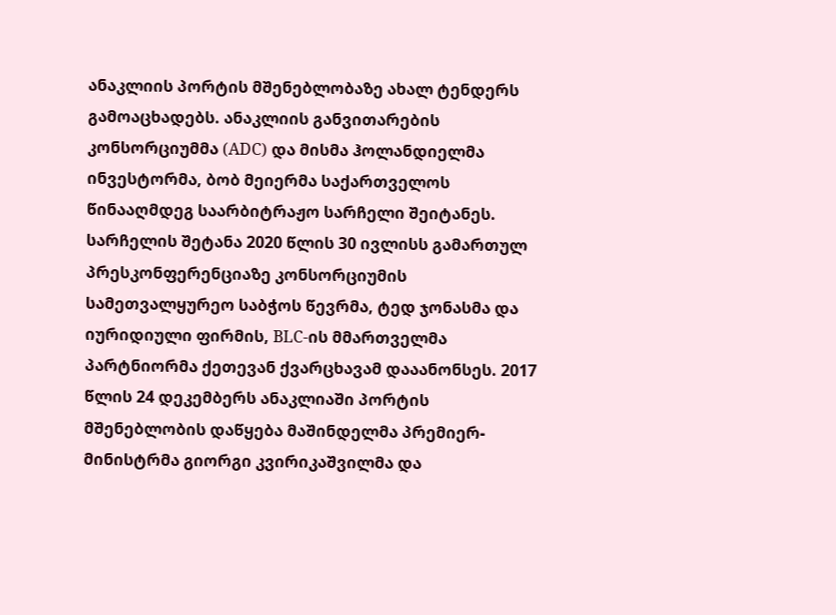ანაკლიის პორტის მშენებლობაზე ახალ ტენდერს გამოაცხადებს. ანაკლიის განვითარების კონსორციუმმა (ADC) და მისმა ჰოლანდიელმა ინვესტორმა, ბობ მეიერმა საქართველოს წინააღმდეგ საარბიტრაჟო სარჩელი შეიტანეს. სარჩელის შეტანა 2020 წლის 30 ივლისს გამართულ პრესკონფერენციაზე კონსორციუმის სამეთვალყურეო საბჭოს წევრმა, ტედ ჯონასმა და იურიდიული ფირმის, BLC-ის მმართველმა პარტნიორმა ქეთევან ქვარცხავამ დააანონსეს. 2017 წლის 24 დეკემბერს ანაკლიაში პორტის მშენებლობის დაწყება მაშინდელმა პრემიერ-მინისტრმა გიორგი კვირიკაშვილმა და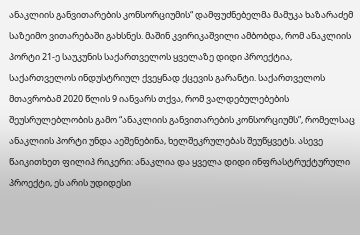ანაკლიის განვითარების კონსორციუმის“ დამფუძნებელმა მამუკა ხაზარაძემ საზეიმო ვითარებაში გახსნეს. მაშინ კვირიკაშვილი ამბობდა, რომ ანაკლიის პორტი 21-ე საუკუნის საქართველოს ყველაზე დიდი პროექტია, საქართველოს ინდუსტრიულ ქვეყნად ქცევის გარანტი. საქართველოს მთავრობამ 2020 წლის 9 იანვარს თქვა, რომ ვალდებულებების შეუსრულებლობის გამო “ანაკლიის განვითარების კონსორციუმს”, რომელსაც ანაკლიის პორტი უნდა აეშენებინა, ხელშეკრულებას შეუწყვეტს. ასევე წაიკითხეთ ფილიპ რიკერი: ანაკლია და ყველა დიდი ინფრასტრუქტურული პროექტი, ეს არის უდიდესი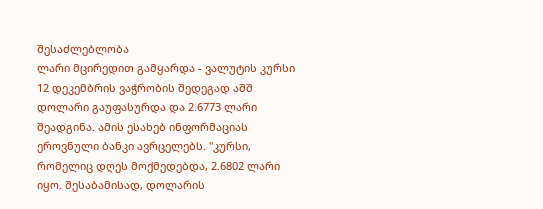შესაძლებლობა
ლარი მცირედით გამყარდა - ვალუტის კურსი
12 დეკემბრის ვაჭრობის შედეგად აშშ დოლარი გაუფასურდა და 2.6773 ლარი შეადგინა. ამის ესახებ ინფორმაციას ეროვნული ბანკი ავრცელებს. "კურსი, რომელიც დღეს მოქმედებდა, 2.6802 ლარი იყო. შესაბამისად, დოლარის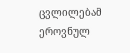ცვლილებამ ეროვნულ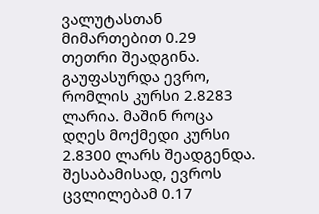ვალუტასთან მიმართებით 0.29 თეთრი შეადგინა. გაუფასურდა ევრო, რომლის კურსი 2.8283 ლარია. მაშინ როცა დღეს მოქმედი კურსი 2.8300 ლარს შეადგენდა. შესაბამისად, ევროს ცვლილებამ 0.17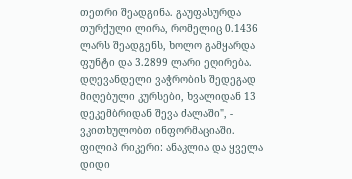თეთრი შეადგინა. გაუფასურდა თურქული ლირა, რომელიც 0.1436 ლარს შეადგენს, ხოლო გამყარდა ფუნტი და 3.2899 ლარი ეღირება. დღევანდელი ვაჭრობის შედეგად მიღებული კურსები, ხვალიდან 13 დეკემბრიდან შევა ძალაში", - ვკითხულობთ ინფორმაციაში.
ფილიპ რიკერი: ანაკლია და ყველა დიდი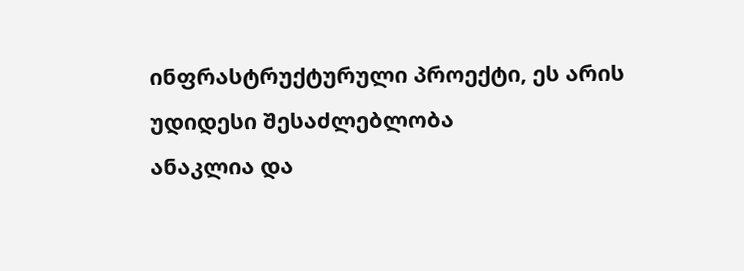ინფრასტრუქტურული პროექტი, ეს არის უდიდესი შესაძლებლობა
ანაკლია და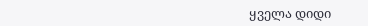ყველა დიდი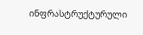ინფრასტრუქტურული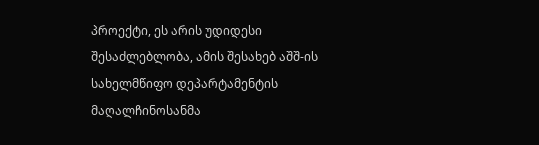პროექტი, ეს არის უდიდესი შესაძლებლობა, ამის შესახებ აშშ-ის სახელმწიფო დეპარტამენტის მაღალჩინოსანმა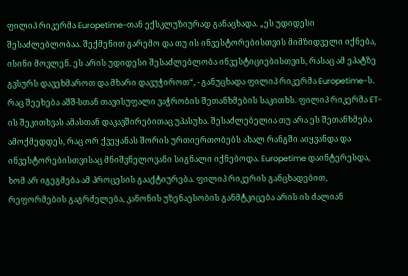ფილიპ რიკერმა Europetime-თან ექსკლუზიურად განაცხადა. „ეს უდიდესი შესაძლებლობაა. შექმენით გარემო და თუ ის ინვესტორებისთვის მიმზიდველი იქნება, ისინი მოვლენ. ეს არის უდიდესი შესაძლებლობა ინვესტიციებისთვის, რასაც ამ ეპატზე გვსურს დავეხმაროთ და მხარი დავუჭიროთ“, - განუცხადა ფილიპ რიკერმა Europetime-ს. რაც შეეხება აშშ-სთან თავისუფალი ვაჭრობის შეთანხმების საკითხს. ფილიპ რიკერმა ET-ის შეკითხვას ამასთან დაკავშირებითაც უპასუხა. შესაძლებელია თუ არა ეს შეთანხმება ამოქმედდეს, რაც ორ ქვეყანას შორის ურთიერთობებს ახალ რანგში აიყვანდა და ინვესტორებისთვისაც მნიშვნელოვანი სიგნალი იქნებოდა. Europetime დაინტერესდა, ხომ არ იგეგმება ამ პროცესის გააქტიურება. ფილიპ რიკერის განცხადებით, რეფორმების გაგრძელება, კანონის უზენაესობის განმტკიცება არის ის ძალიან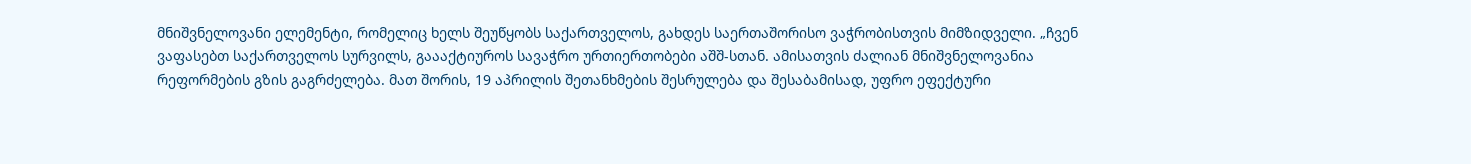მნიშვნელოვანი ელემენტი, რომელიც ხელს შეუწყობს საქართველოს, გახდეს საერთაშორისო ვაჭრობისთვის მიმზიდველი. „ჩვენ ვაფასებთ საქართველოს სურვილს, გაააქტიუროს სავაჭრო ურთიერთობები აშშ-სთან. ამისათვის ძალიან მნიშვნელოვანია რეფორმების გზის გაგრძელება. მათ შორის, 19 აპრილის შეთანხმების შესრულება და შესაბამისად, უფრო ეფექტური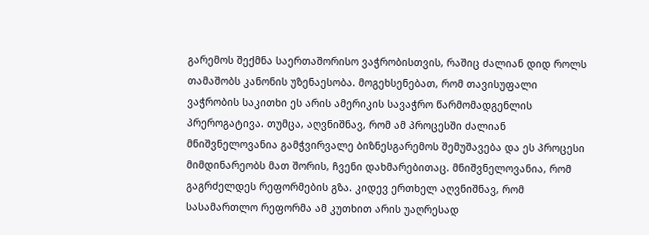გარემოს შექმნა საერთაშორისო ვაჭრობისთვის, რაშიც ძალიან დიდ როლს თამაშობს კანონის უზენაესობა. მოგეხსენებათ, რომ თავისუფალი ვაჭრობის საკითხი ეს არის ამერიკის სავაჭრო წარმომადგენლის პრეროგატივა. თუმცა, აღვნიშნავ, რომ ამ პროცესში ძალიან მნიშვნელოვანია გამჭვირვალე ბიზნესგარემოს შემუშავება და ეს პროცესი მიმდინარეობს მათ შორის, ჩვენი დახმარებითაც. მნიშვნელოვანია, რომ გაგრძელდეს რეფორმების გზა. კიდევ ერთხელ აღვნიშნავ, რომ სასამართლო რეფორმა ამ კუთხით არის უაღრესად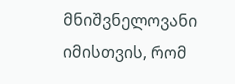მნიშვნელოვანი იმისთვის, რომ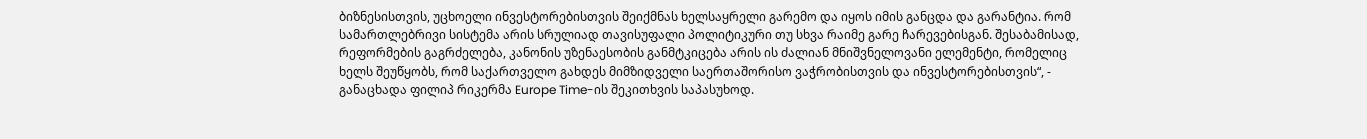ბიზნესისთვის, უცხოელი ინვესტორებისთვის შეიქმნას ხელსაყრელი გარემო და იყოს იმის განცდა და გარანტია. რომ სამართლებრივი სისტემა არის სრულიად თავისუფალი პოლიტიკური თუ სხვა რაიმე გარე ჩარევებისგან. შესაბამისად, რეფორმების გაგრძელება, კანონის უზენაესობის განმტკიცება არის ის ძალიან მნიშვნელოვანი ელემენტი, რომელიც ხელს შეუწყობს, რომ საქართველო გახდეს მიმზიდველი საერთაშორისო ვაჭრობისთვის და ინვესტორებისთვის“, - განაცხადა ფილიპ რიკერმა Europe Time-ის შეკითხვის საპასუხოდ.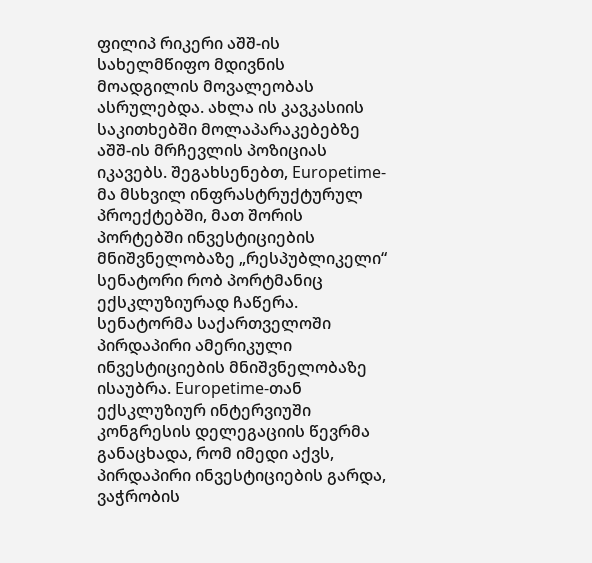ფილიპ რიკერი აშშ-ის სახელმწიფო მდივნის მოადგილის მოვალეობას ასრულებდა. ახლა ის კავკასიის საკითხებში მოლაპარაკებებზე აშშ-ის მრჩევლის პოზიციას იკავებს. შეგახსენებთ, Europetime-მა მსხვილ ინფრასტრუქტურულ პროექტებში, მათ შორის პორტებში ინვესტიციების მნიშვნელობაზე „რესპუბლიკელი“ სენატორი რობ პორტმანიც ექსკლუზიურად ჩაწერა. სენატორმა საქართველოში პირდაპირი ამერიკული ინვესტიციების მნიშვნელობაზე ისაუბრა. Europetime-თან ექსკლუზიურ ინტერვიუში კონგრესის დელეგაციის წევრმა განაცხადა, რომ იმედი აქვს, პირდაპირი ინვესტიციების გარდა, ვაჭრობის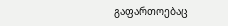გაფართოებაც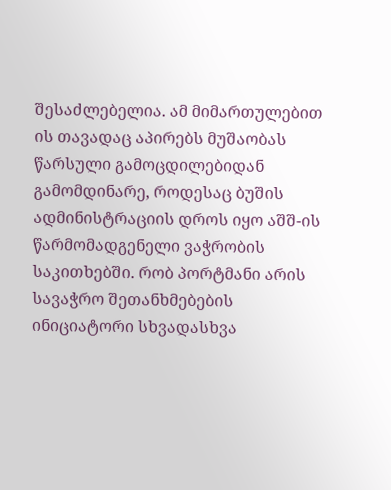შესაძლებელია. ამ მიმართულებით ის თავადაც აპირებს მუშაობას წარსული გამოცდილებიდან გამომდინარე, როდესაც ბუშის ადმინისტრაციის დროს იყო აშშ-ის წარმომადგენელი ვაჭრობის საკითხებში. რობ პორტმანი არის სავაჭრო შეთანხმებების ინიციატორი სხვადასხვა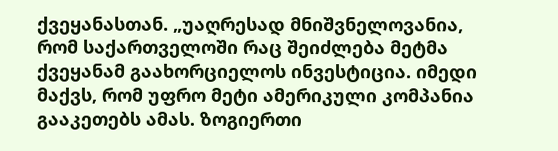ქვეყანასთან. „უაღრესად მნიშვნელოვანია, რომ საქართველოში რაც შეიძლება მეტმა ქვეყანამ გაახორციელოს ინვესტიცია. იმედი მაქვს, რომ უფრო მეტი ამერიკული კომპანია გააკეთებს ამას. ზოგიერთი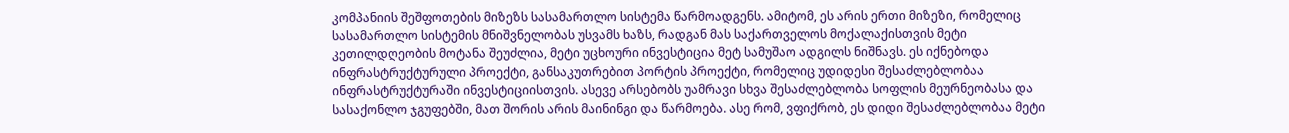კომპანიის შეშფოთების მიზეზს სასამართლო სისტემა წარმოადგენს. ამიტომ, ეს არის ერთი მიზეზი, რომელიც სასამართლო სისტემის მნიშვნელობას უსვამს ხაზს, რადგან მას საქართველოს მოქალაქისთვის მეტი კეთილდღეობის მოტანა შეუძლია, მეტი უცხოური ინვესტიცია მეტ სამუშაო ადგილს ნიშნავს. ეს იქნებოდა ინფრასტრუქტურული პროექტი, განსაკუთრებით პორტის პროექტი, რომელიც უდიდესი შესაძლებლობაა ინფრასტრუქტურაში ინვესტიციისთვის. ასევე არსებობს უამრავი სხვა შესაძლებლობა სოფლის მეურნეობასა და სასაქონლო ჯგუფებში, მათ შორის არის მაინინგი და წარმოება. ასე რომ, ვფიქრობ, ეს დიდი შესაძლებლობაა მეტი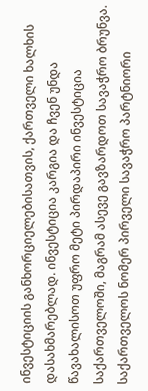ინვესტიციის განხორციელებისათვის, ქართველი ხალხის დასახმარებლად. ინვესტიცია კარგია და ჩვენ უნდა წავახალისოთ უფრო მეტი პირდაპირი ინვესტიცია საქართველოში, მაგრამ ასევე გავზარდოთ სავაჭრო ბრუნვა. საქართველოს ნომერ პირველი სავაჭრო პარტნიორი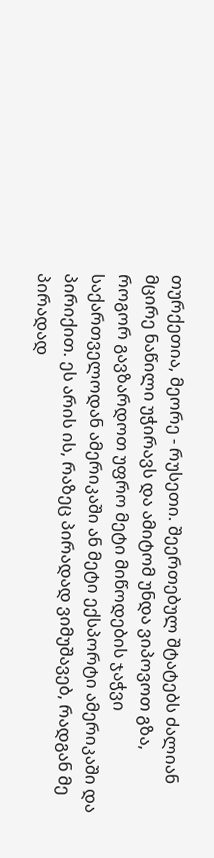თურქეთია, მეორე - რუსეთი. შეერთებულ შტატებს ძალიან მცირე ნაწილი უჭირავს და ამიტომ უნდა ვიპოვოთ გზა, როგორ გავზარდოთ უფრო მეტი მიწოდების ჯაჭვი საქართველოდან ამერიკაში ან მეტი ექსპორტი ამერიკაში და პირიქით. ეს არის ის, რაზეც პირადად ვიმუშავებ, რადგან მე პირადად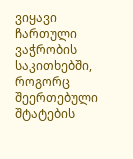ვიყავი ჩართული ვაჭრობის საკითხებში, როგორც შეერთებული შტატების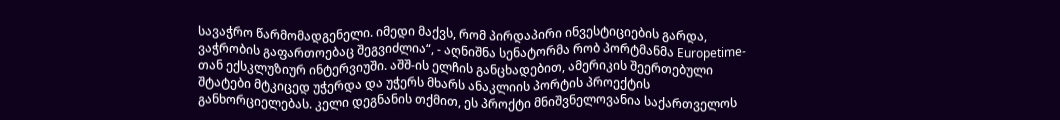სავაჭრო წარმომადგენელი. იმედი მაქვს, რომ პირდაპირი ინვესტიციების გარდა, ვაჭრობის გაფართოებაც შეგვიძლია“, - აღნიშნა სენატორმა რობ პორტმანმა Europetime-თან ექსკლუზიურ ინტერვიუში. აშშ-ის ელჩის განცხადებით, ამერიკის შეერთებული შტატები მტკიცედ უჭერდა და უჭერს მხარს ანაკლიის პორტის პროექტის განხორციელებას. კელი დეგნანის თქმით, ეს პროქტი მნიშვნელოვანია საქართველოს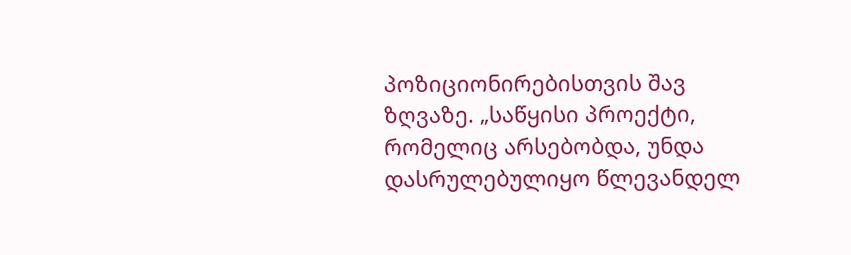პოზიციონირებისთვის შავ ზღვაზე. „საწყისი პროექტი, რომელიც არსებობდა, უნდა დასრულებულიყო წლევანდელ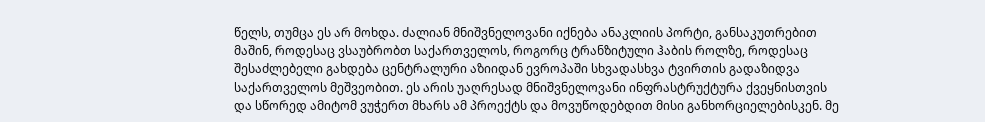წელს, თუმცა ეს არ მოხდა. ძალიან მნიშვნელოვანი იქნება ანაკლიის პორტი, განსაკუთრებით მაშინ, როდესაც ვსაუბრობთ საქართველოს, როგორც ტრანზიტული ჰაბის როლზე, როდესაც შესაძლებელი გახდება ცენტრალური აზიიდან ევროპაში სხვადასხვა ტვირთის გადაზიდვა საქართველოს მეშვეობით. ეს არის უაღრესად მნიშვნელოვანი ინფრასტრუქტურა ქვეყნისთვის და სწორედ ამიტომ ვუჭერთ მხარს ამ პროექტს და მოვუწოდებდით მისი განხორციელებისკენ. მე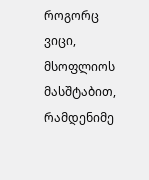როგორც ვიცი, მსოფლიოს მასშტაბით, რამდენიმე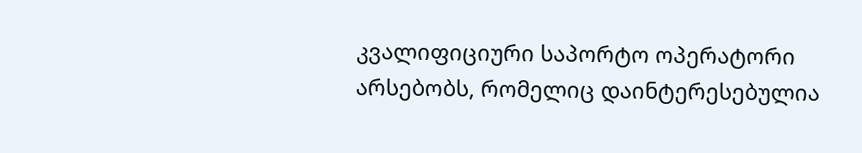კვალიფიციური საპორტო ოპერატორი არსებობს, რომელიც დაინტერესებულია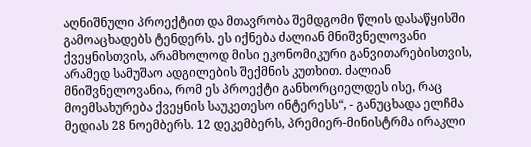აღნიშნული პროექტით და მთავრობა შემდგომი წლის დასაწყისში გამოაცხადებს ტენდერს. ეს იქნება ძალიან მნიშვნელოვანი ქვეყნისთვის, არამხოლოდ მისი ეკონომიკური განვითარებისთვის, არამედ სამუშაო ადგილების შექმნის კუთხით. ძალიან მნიშვნელოვანია, რომ ეს პროექტი განხორციელდეს ისე, რაც მოემსახურება ქვეყნის საუკეთესო ინტერესს“, - განუცხადა ელჩმა მედიას 28 ნოემბერს. 12 დეკემბერს, პრემიერ-მინისტრმა ირაკლი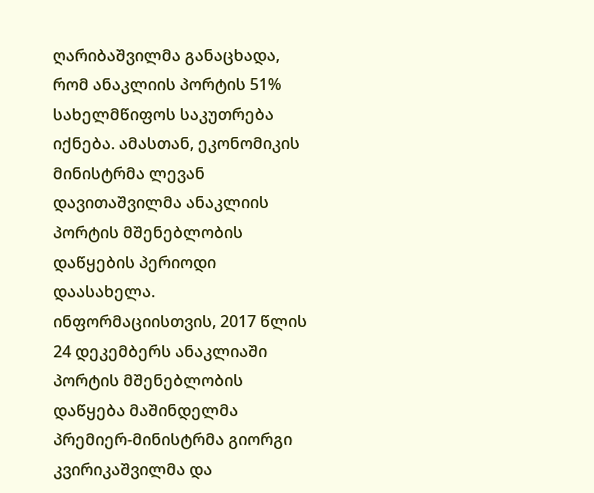ღარიბაშვილმა განაცხადა, რომ ანაკლიის პორტის 51% სახელმწიფოს საკუთრება იქნება. ამასთან, ეკონომიკის მინისტრმა ლევან დავითაშვილმა ანაკლიის პორტის მშენებლობის დაწყების პერიოდი დაასახელა. ინფორმაციისთვის, 2017 წლის 24 დეკემბერს ანაკლიაში პორტის მშენებლობის დაწყება მაშინდელმა პრემიერ-მინისტრმა გიორგი კვირიკაშვილმა და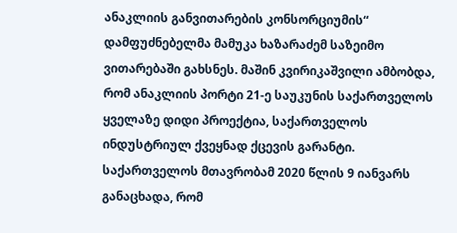ანაკლიის განვითარების კონსორციუმის“ დამფუძნებელმა მამუკა ხაზარაძემ საზეიმო ვითარებაში გახსნეს. მაშინ კვირიკაშვილი ამბობდა, რომ ანაკლიის პორტი 21-ე საუკუნის საქართველოს ყველაზე დიდი პროექტია, საქართველოს ინდუსტრიულ ქვეყნად ქცევის გარანტი. საქართველოს მთავრობამ 2020 წლის 9 იანვარს განაცხადა, რომ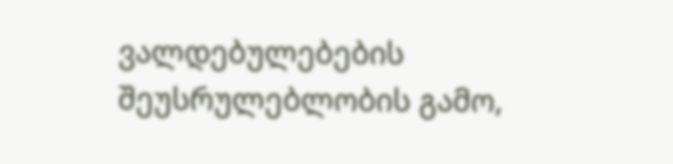ვალდებულებების შეუსრულებლობის გამო,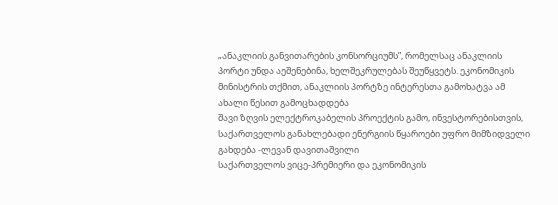„ანაკლიის განვითარების კონსორციუმს”, რომელსაც ანაკლიის პორტი უნდა აეშენებინა, ხელშეკრულებას შეუწყვეტს. ეკონომიკის მინისტრის თქმით, ანაკლიის პორტზე ინტერესთა გამოხატვა ამ ახალი წესით გამოცხადდება
შავი ზღვის ელექტროკაბელის პროექტის გამო, ინვესტორებისთვის, საქართველოს განახლებადი ენერგიის წყაროები უფრო მიმზიდველი გახდება -ლევან დავითაშვილი
საქართველოს ვიცე-პრემიერი და ეკონომიკის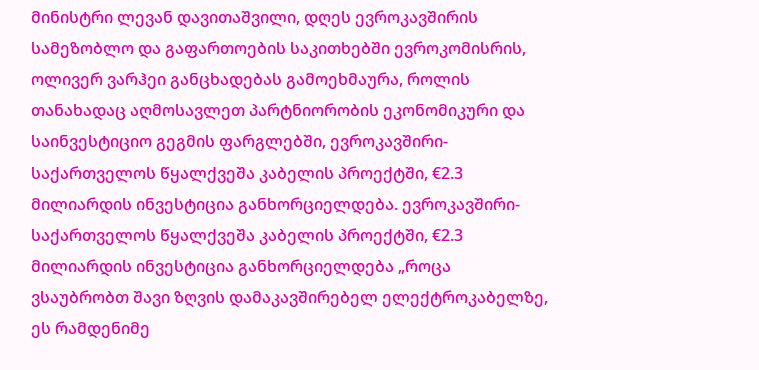მინისტრი ლევან დავითაშვილი, დღეს ევროკავშირის სამეზობლო და გაფართოების საკითხებში ევროკომისრის, ოლივერ ვარჰეი განცხადებას გამოეხმაურა, როლის თანახადაც აღმოსავლეთ პარტნიორობის ეკონომიკური და საინვესტიციო გეგმის ფარგლებში, ევროკავშირი-საქართველოს წყალქვეშა კაბელის პროექტში, €2.3 მილიარდის ინვესტიცია განხორციელდება. ევროკავშირი-საქართველოს წყალქვეშა კაბელის პროექტში, €2.3 მილიარდის ინვესტიცია განხორციელდება „როცა ვსაუბრობთ შავი ზღვის დამაკავშირებელ ელექტროკაბელზე, ეს რამდენიმე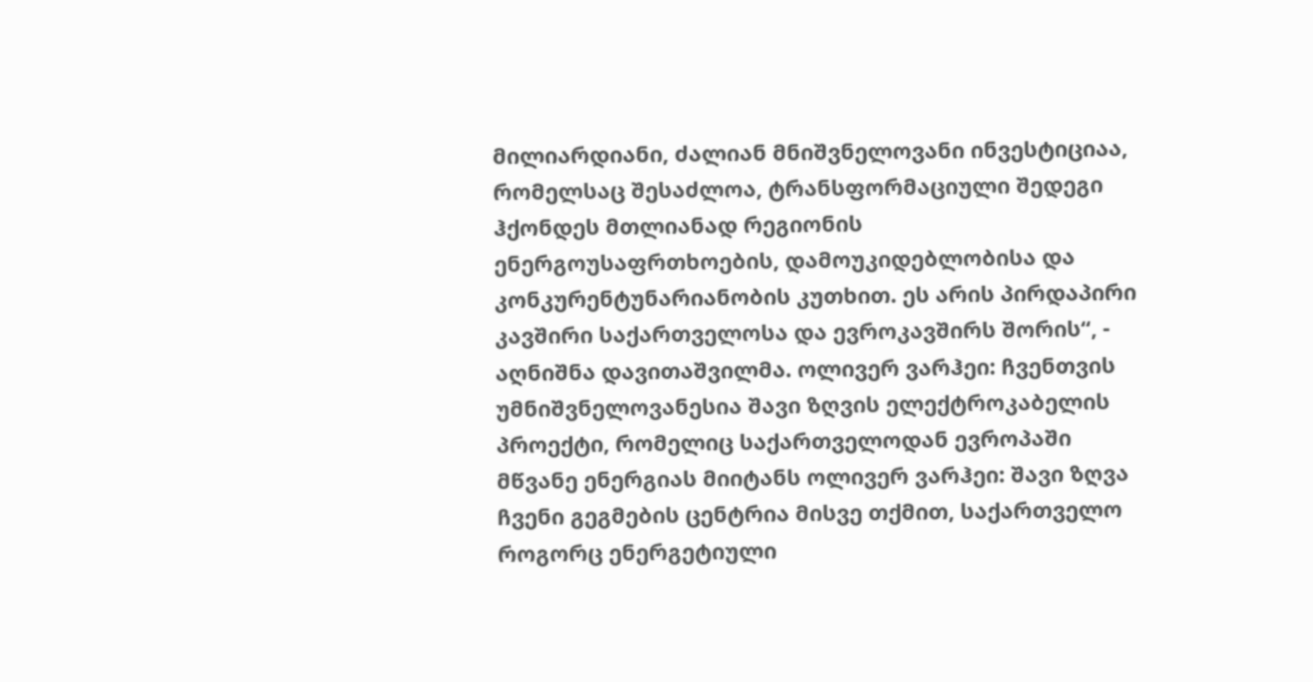მილიარდიანი, ძალიან მნიშვნელოვანი ინვესტიციაა, რომელსაც შესაძლოა, ტრანსფორმაციული შედეგი ჰქონდეს მთლიანად რეგიონის ენერგოუსაფრთხოების, დამოუკიდებლობისა და კონკურენტუნარიანობის კუთხით. ეს არის პირდაპირი კავშირი საქართველოსა და ევროკავშირს შორის“, - აღნიშნა დავითაშვილმა. ოლივერ ვარჰეი: ჩვენთვის უმნიშვნელოვანესია შავი ზღვის ელექტროკაბელის პროექტი, რომელიც საქართველოდან ევროპაში მწვანე ენერგიას მიიტანს ოლივერ ვარჰეი: შავი ზღვა ჩვენი გეგმების ცენტრია მისვე თქმით, საქართველო როგორც ენერგეტიული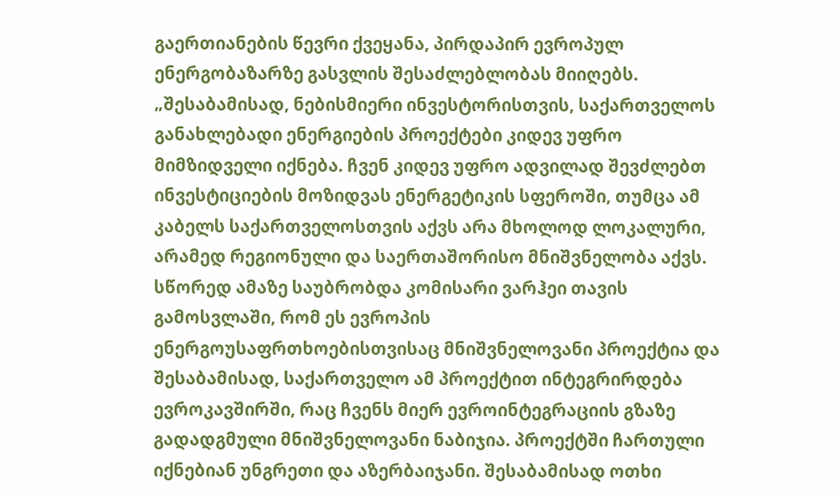გაერთიანების წევრი ქვეყანა, პირდაპირ ევროპულ ენერგობაზარზე გასვლის შესაძლებლობას მიიღებს. „შესაბამისად, ნებისმიერი ინვესტორისთვის, საქართველოს განახლებადი ენერგიების პროექტები კიდევ უფრო მიმზიდველი იქნება. ჩვენ კიდევ უფრო ადვილად შევძლებთ ინვესტიციების მოზიდვას ენერგეტიკის სფეროში, თუმცა ამ კაბელს საქართველოსთვის აქვს არა მხოლოდ ლოკალური, არამედ რეგიონული და საერთაშორისო მნიშვნელობა აქვს. სწორედ ამაზე საუბრობდა კომისარი ვარჰეი თავის გამოსვლაში, რომ ეს ევროპის ენერგოუსაფრთხოებისთვისაც მნიშვნელოვანი პროექტია და შესაბამისად, საქართველო ამ პროექტით ინტეგრირდება ევროკავშირში, რაც ჩვენს მიერ ევროინტეგრაციის გზაზე გადადგმული მნიშვნელოვანი ნაბიჯია. პროექტში ჩართული იქნებიან უნგრეთი და აზერბაიჯანი. შესაბამისად ოთხი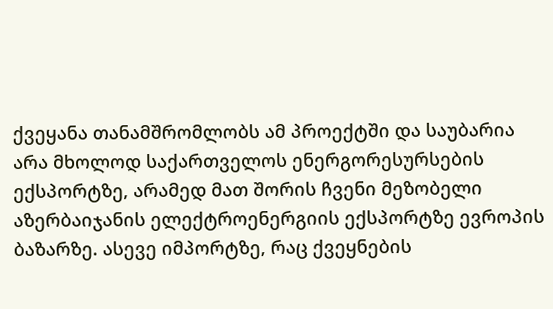ქვეყანა თანამშრომლობს ამ პროექტში და საუბარია არა მხოლოდ საქართველოს ენერგორესურსების ექსპორტზე, არამედ მათ შორის ჩვენი მეზობელი აზერბაიჯანის ელექტროენერგიის ექსპორტზე ევროპის ბაზარზე. ასევე იმპორტზე, რაც ქვეყნების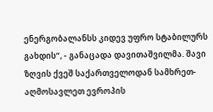ენერგობალანსს კიდევ უფრო სტაბილურს გახდის“, - განაცადა დავითაშვილმა. შავი ზღვის ქვეშ საქართველოდან სამხრეთ-აღმოსავლეთ ევროპის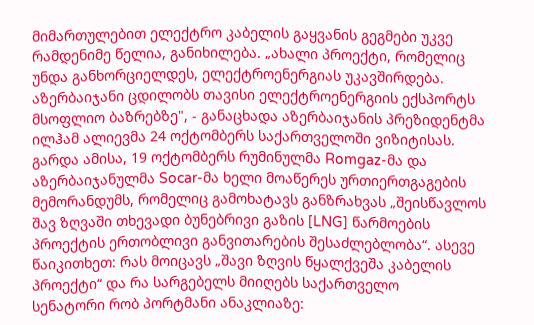მიმართულებით ელექტრო კაბელის გაყვანის გეგმები უკვე რამდენიმე წელია, განიხილება. „ახალი პროექტი, რომელიც უნდა განხორციელდეს, ელექტროენერგიას უკავშირდება. აზერბაიჯანი ცდილობს თავისი ელექტროენერგიის ექსპორტს მსოფლიო ბაზრებზე", - განაცხადა აზერბაიჯანის პრეზიდენტმა ილჰამ ალიევმა 24 ოქტომბერს საქართველოში ვიზიტისას. გარდა ამისა, 19 ოქტომბერს რუმინულმა Romgaz-მა და აზერბაიჯანულმა Socar-მა ხელი მოაწერეს ურთიერთგაგების მემორანდუმს, რომელიც გამოხატავს განზრახვას „შეისწავლოს შავ ზღვაში თხევადი ბუნებრივი გაზის [LNG] წარმოების პროექტის ერთობლივი განვითარების შესაძლებლობა“. ასევე წაიკითხეთ: რას მოიცავს „შავი ზღვის წყალქვეშა კაბელის პროექტი“ და რა სარგებელს მიიღებს საქართველო
სენატორი რობ პორტმანი ანაკლიაზე: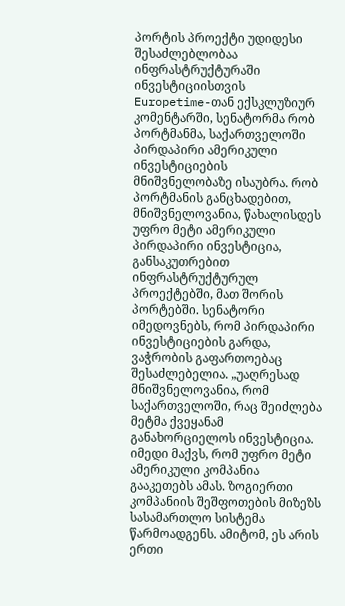პორტის პროექტი უდიდესი შესაძლებლობაა ინფრასტრუქტურაში ინვესტიციისთვის
Europetime-თან ექსკლუზიურ კომენტარში, სენატორმა რობ პორტმანმა, საქართველოში პირდაპირი ამერიკული ინვესტიციების მნიშვნელობაზე ისაუბრა. რობ პორტმანის განცხადებით, მნიშვნელოვანია, წახალისდეს უფრო მეტი ამერიკული პირდაპირი ინვესტიცია, განსაკუთრებით ინფრასტრუქტურულ პროექტებში, მათ შორის პორტებში. სენატორი იმედოვნებს, რომ პირდაპირი ინვესტიციების გარდა, ვაჭრობის გაფართოებაც შესაძლებელია. „უაღრესად მნიშვნელოვანია, რომ საქართველოში, რაც შეიძლება მეტმა ქვეყანამ განახორციელოს ინვესტიცია. იმედი მაქვს, რომ უფრო მეტი ამერიკული კომპანია გააკეთებს ამას. ზოგიერთი კომპანიის შეშფოთების მიზეზს სასამართლო სისტემა წარმოადგენს. ამიტომ, ეს არის ერთი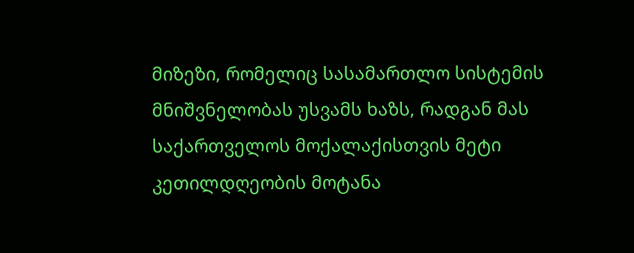მიზეზი, რომელიც სასამართლო სისტემის მნიშვნელობას უსვამს ხაზს, რადგან მას საქართველოს მოქალაქისთვის მეტი კეთილდღეობის მოტანა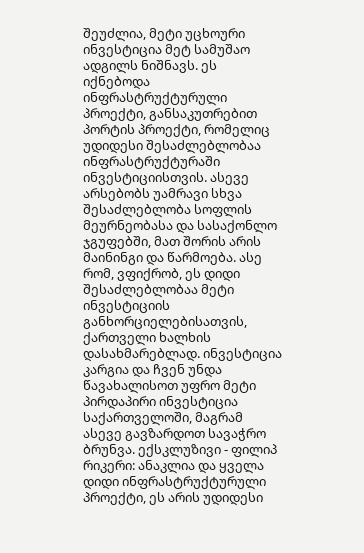შეუძლია, მეტი უცხოური ინვესტიცია მეტ სამუშაო ადგილს ნიშნავს. ეს იქნებოდა ინფრასტრუქტურული პროექტი, განსაკუთრებით პორტის პროექტი, რომელიც უდიდესი შესაძლებლობაა ინფრასტრუქტურაში ინვესტიციისთვის. ასევე არსებობს უამრავი სხვა შესაძლებლობა სოფლის მეურნეობასა და სასაქონლო ჯგუფებში, მათ შორის არის მაინინგი და წარმოება. ასე რომ, ვფიქრობ, ეს დიდი შესაძლებლობაა მეტი ინვესტიციის განხორციელებისათვის, ქართველი ხალხის დასახმარებლად. ინვესტიცია კარგია და ჩვენ უნდა წავახალისოთ უფრო მეტი პირდაპირი ინვესტიცია საქართველოში, მაგრამ ასევე გავზარდოთ სავაჭრო ბრუნვა. ექსკლუზივი - ფილიპ რიკერი: ანაკლია და ყველა დიდი ინფრასტრუქტურული პროექტი, ეს არის უდიდესი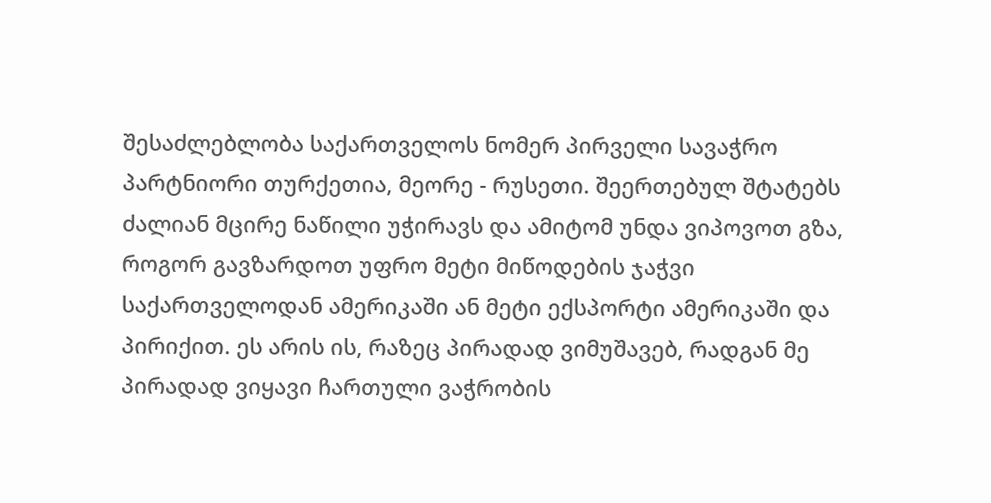შესაძლებლობა საქართველოს ნომერ პირველი სავაჭრო პარტნიორი თურქეთია, მეორე - რუსეთი. შეერთებულ შტატებს ძალიან მცირე ნაწილი უჭირავს და ამიტომ უნდა ვიპოვოთ გზა, როგორ გავზარდოთ უფრო მეტი მიწოდების ჯაჭვი საქართველოდან ამერიკაში ან მეტი ექსპორტი ამერიკაში და პირიქით. ეს არის ის, რაზეც პირადად ვიმუშავებ, რადგან მე პირადად ვიყავი ჩართული ვაჭრობის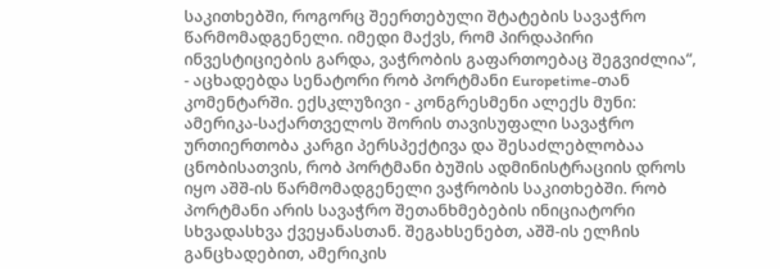საკითხებში, როგორც შეერთებული შტატების სავაჭრო წარმომადგენელი. იმედი მაქვს, რომ პირდაპირი ინვესტიციების გარდა, ვაჭრობის გაფართოებაც შეგვიძლია“, - აცხადებდა სენატორი რობ პორტმანი Europetime-თან კომენტარში. ექსკლუზივი - კონგრესმენი ალექს მუნი: ამერიკა-საქართველოს შორის თავისუფალი სავაჭრო ურთიერთობა კარგი პერსპექტივა და შესაძლებლობაა ცნობისათვის, რობ პორტმანი ბუშის ადმინისტრაციის დროს იყო აშშ-ის წარმომადგენელი ვაჭრობის საკითხებში. რობ პორტმანი არის სავაჭრო შეთანხმებების ინიციატორი სხვადასხვა ქვეყანასთან. შეგახსენებთ, აშშ-ის ელჩის განცხადებით, ამერიკის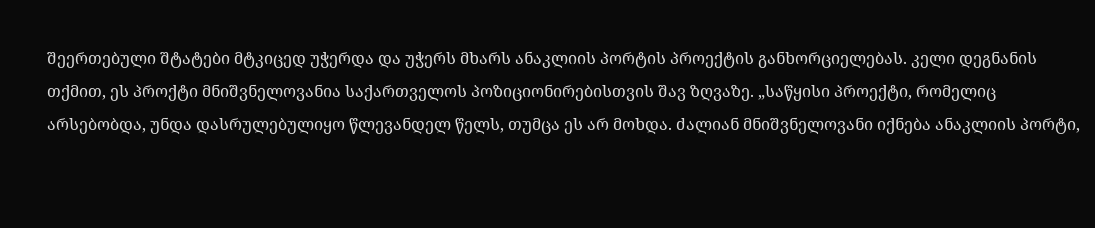შეერთებული შტატები მტკიცედ უჭერდა და უჭერს მხარს ანაკლიის პორტის პროექტის განხორციელებას. კელი დეგნანის თქმით, ეს პროქტი მნიშვნელოვანია საქართველოს პოზიციონირებისთვის შავ ზღვაზე. „საწყისი პროექტი, რომელიც არსებობდა, უნდა დასრულებულიყო წლევანდელ წელს, თუმცა ეს არ მოხდა. ძალიან მნიშვნელოვანი იქნება ანაკლიის პორტი,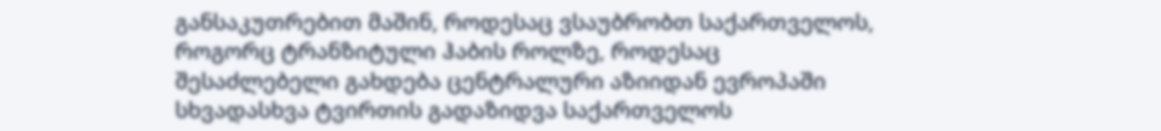განსაკუთრებით მაშინ, როდესაც ვსაუბრობთ საქართველოს, როგორც ტრანზიტული ჰაბის როლზე, როდესაც შესაძლებელი გახდება ცენტრალური აზიიდან ევროპაში სხვადასხვა ტვირთის გადაზიდვა საქართველოს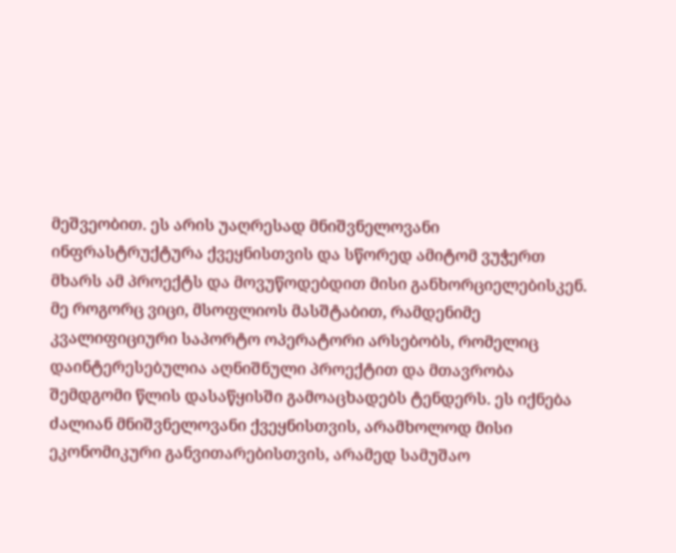მეშვეობით. ეს არის უაღრესად მნიშვნელოვანი ინფრასტრუქტურა ქვეყნისთვის და სწორედ ამიტომ ვუჭერთ მხარს ამ პროექტს და მოვუწოდებდით მისი განხორციელებისკენ. მე როგორც ვიცი, მსოფლიოს მასშტაბით, რამდენიმე კვალიფიციური საპორტო ოპერატორი არსებობს, რომელიც დაინტერესებულია აღნიშნული პროექტით და მთავრობა შემდგომი წლის დასაწყისში გამოაცხადებს ტენდერს. ეს იქნება ძალიან მნიშვნელოვანი ქვეყნისთვის, არამხოლოდ მისი ეკონომიკური განვითარებისთვის, არამედ სამუშაო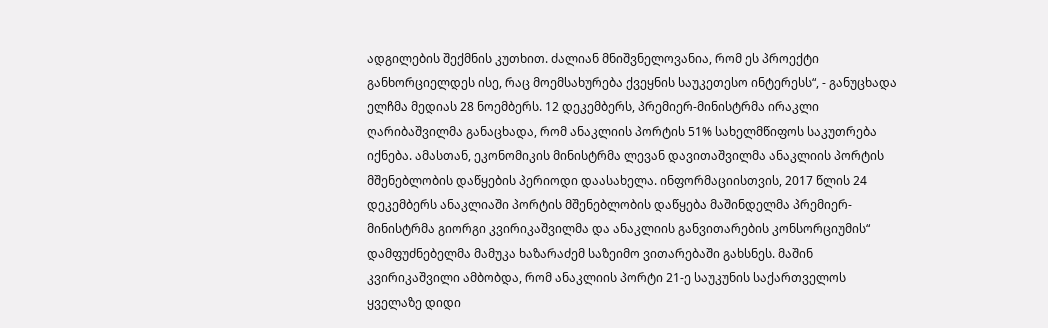ადგილების შექმნის კუთხით. ძალიან მნიშვნელოვანია, რომ ეს პროექტი განხორციელდეს ისე, რაც მოემსახურება ქვეყნის საუკეთესო ინტერესს“, - განუცხადა ელჩმა მედიას 28 ნოემბერს. 12 დეკემბერს, პრემიერ-მინისტრმა ირაკლი ღარიბაშვილმა განაცხადა, რომ ანაკლიის პორტის 51% სახელმწიფოს საკუთრება იქნება. ამასთან, ეკონომიკის მინისტრმა ლევან დავითაშვილმა ანაკლიის პორტის მშენებლობის დაწყების პერიოდი დაასახელა. ინფორმაციისთვის, 2017 წლის 24 დეკემბერს ანაკლიაში პორტის მშენებლობის დაწყება მაშინდელმა პრემიერ-მინისტრმა გიორგი კვირიკაშვილმა და ანაკლიის განვითარების კონსორციუმის“ დამფუძნებელმა მამუკა ხაზარაძემ საზეიმო ვითარებაში გახსნეს. მაშინ კვირიკაშვილი ამბობდა, რომ ანაკლიის პორტი 21-ე საუკუნის საქართველოს ყველაზე დიდი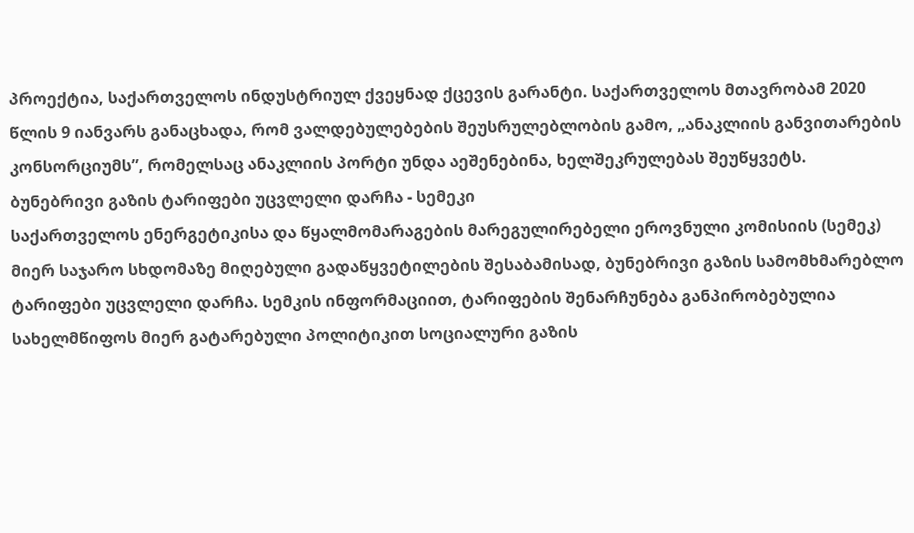პროექტია, საქართველოს ინდუსტრიულ ქვეყნად ქცევის გარანტი. საქართველოს მთავრობამ 2020 წლის 9 იანვარს განაცხადა, რომ ვალდებულებების შეუსრულებლობის გამო, „ანაკლიის განვითარების კონსორციუმს”, რომელსაც ანაკლიის პორტი უნდა აეშენებინა, ხელშეკრულებას შეუწყვეტს.
ბუნებრივი გაზის ტარიფები უცვლელი დარჩა - სემეკი
საქართველოს ენერგეტიკისა და წყალმომარაგების მარეგულირებელი ეროვნული კომისიის (სემეკ) მიერ საჯარო სხდომაზე მიღებული გადაწყვეტილების შესაბამისად, ბუნებრივი გაზის სამომხმარებლო ტარიფები უცვლელი დარჩა. სემკის ინფორმაციით, ტარიფების შენარჩუნება განპირობებულია სახელმწიფოს მიერ გატარებული პოლიტიკით სოციალური გაზის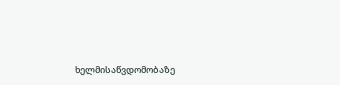ხელმისაწვდომობაზე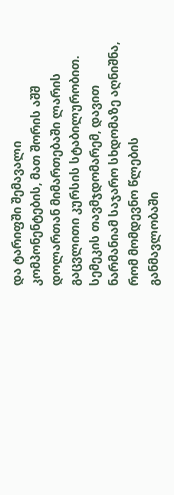და ტარიფში შემავალი კომპონენტების, მათ შორის აშშ დოლართან მიმართებაში ლარის გაცვლითი კურსის სტაბილურობით. სემეკის თავმჯდომარემ, დავით ნარმანიამ საჯარო სხდომაზე აღნიშნა, რომ მომდევნო წლების განმავლობაში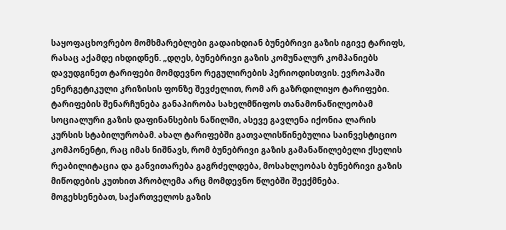საყოფაცხოვრებო მომხმარებლები გადაიხდიან ბუნებრივი გაზის იგივე ტარიფს, რასაც აქამდე იხდიდნენ. „დღეს, ბუნებრივი გაზის კომუნალურ კომპანიებს დავუდგინეთ ტარიფები მომდევნო რეგულირების პერიოდისთვის. ევროპაში ენერგეტიკული კრიზისის ფონზე შევძელით, რომ არ გაზრდილიყო ტარიფები. ტარიფების შენარჩუნება განაპირობა სახელმწიფოს თანამონაწილეობამ სოციალური გაზის დაფინანსების ნაწილში, ასევე გავლენა იქონია ლარის კურსის სტაბილურობამ. ახალ ტარიფებში გათვალისწინებულია საინვესტიციო კომპონენტი, რაც იმას ნიშნავს, რომ ბუნებრივი გაზის გამანაწილებელი ქსელის რეაბილიტაცია და განვითარება გაგრძელდება, მოსახლეობას ბუნებრივი გაზის მიწოდების კუთხით პრობლემა არც მომდევნო წლებში შეექმნება. მოგეხსენებათ, საქართველოს გაზის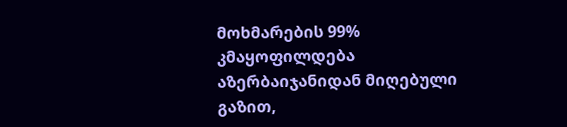მოხმარების 99% კმაყოფილდება აზერბაიჯანიდან მიღებული გაზით,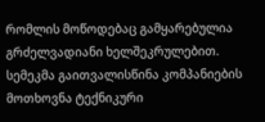რომლის მოწოდებაც გამყარებულია გრძელვადიანი ხელშეკრულებით. სემეკმა გაითვალისწინა კომპანიების მოთხოვნა ტექნიკური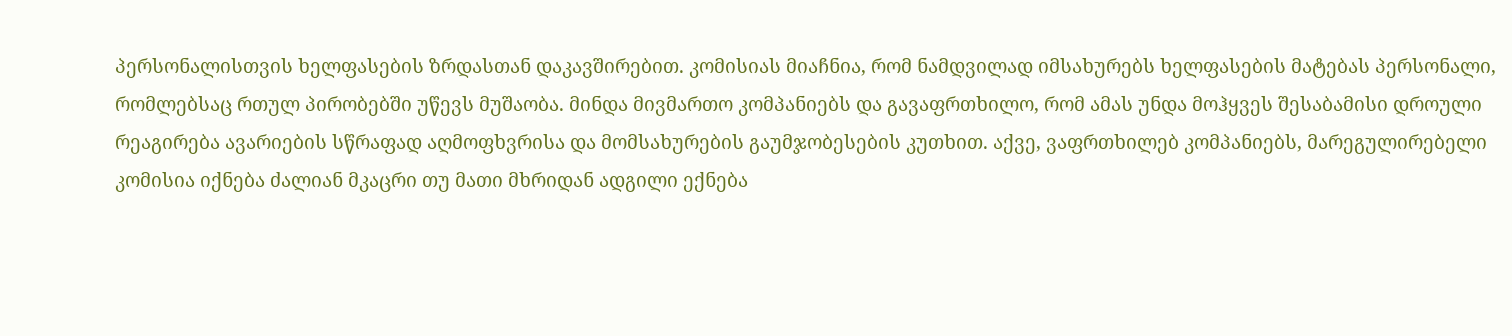პერსონალისთვის ხელფასების ზრდასთან დაკავშირებით. კომისიას მიაჩნია, რომ ნამდვილად იმსახურებს ხელფასების მატებას პერსონალი, რომლებსაც რთულ პირობებში უწევს მუშაობა. მინდა მივმართო კომპანიებს და გავაფრთხილო, რომ ამას უნდა მოჰყვეს შესაბამისი დროული რეაგირება ავარიების სწრაფად აღმოფხვრისა და მომსახურების გაუმჯობესების კუთხით. აქვე, ვაფრთხილებ კომპანიებს, მარეგულირებელი კომისია იქნება ძალიან მკაცრი თუ მათი მხრიდან ადგილი ექნება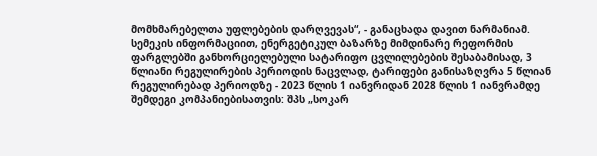მომხმარებელთა უფლებების დარღვევას“, - განაცხადა დავით ნარმანიამ. სემეკის ინფორმაციით, ენერგეტიკულ ბაზარზე მიმდინარე რეფორმის ფარგლებში განხორციელებული სატარიფო ცვლილებების შესაბამისად, 3 წლიანი რეგულირების პერიოდის ნაცვლად, ტარიფები განისაზღვრა 5 წლიან რეგულირებად პერიოდზე - 2023 წლის 1 იანვრიდან 2028 წლის 1 იანვრამდე შემდეგი კომპანიებისათვის: შპს „სოკარ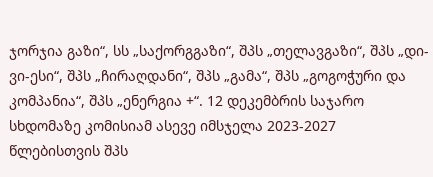ჯორჯია გაზი“, სს „საქორგგაზი“, შპს „თელავგაზი“, შპს „დი-ვი-ესი“, შპს „ჩირაღდანი“, შპს „გამა“, შპს „გოგოჭური და კომპანია“, შპს „ენერგია +“. 12 დეკემბრის საჯარო სხდომაზე კომისიამ ასევე იმსჯელა 2023-2027 წლებისთვის შპს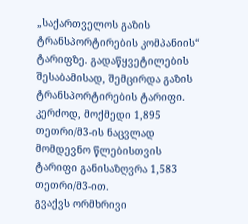„საქართველოს გაზის ტრანსპორტირების კომპანიის“ ტარიფზე. გადაწყვეტილების შესაბამისად, შემცირდა გაზის ტრანსპორტირების ტარიფი. კერძოდ, მოქმედი 1,895 თეთრი/მ3-ის ნაცვლად მომდევნო წლებისთვის ტარიფი განისაზღვრა 1,583 თეთრი/მ3-ით.
გვაქვს ორმხრივი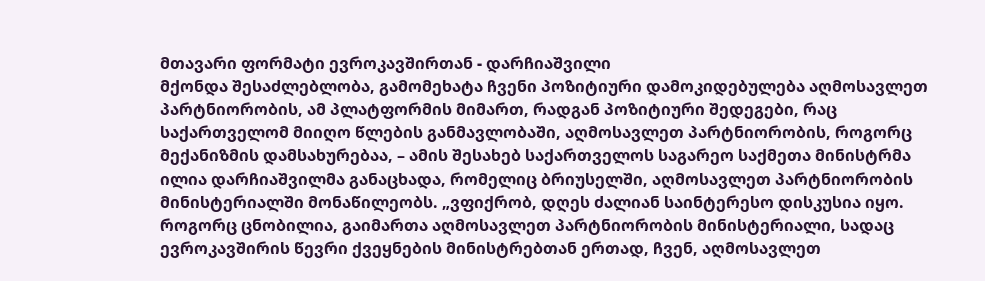მთავარი ფორმატი ევროკავშირთან - დარჩიაშვილი
მქონდა შესაძლებლობა, გამომეხატა ჩვენი პოზიტიური დამოკიდებულება აღმოსავლეთ პარტნიორობის, ამ პლატფორმის მიმართ, რადგან პოზიტიური შედეგები, რაც საქართველომ მიიღო წლების განმავლობაში, აღმოსავლეთ პარტნიორობის, როგორც მექანიზმის დამსახურებაა, – ამის შესახებ საქართველოს საგარეო საქმეთა მინისტრმა ილია დარჩიაშვილმა განაცხადა, რომელიც ბრიუსელში, აღმოსავლეთ პარტნიორობის მინისტერიალში მონაწილეობს. „ვფიქრობ, დღეს ძალიან საინტერესო დისკუსია იყო. როგორც ცნობილია, გაიმართა აღმოსავლეთ პარტნიორობის მინისტერიალი, სადაც ევროკავშირის წევრი ქვეყნების მინისტრებთან ერთად, ჩვენ, აღმოსავლეთ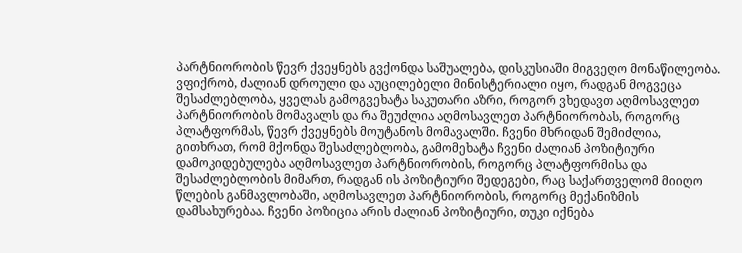პარტნიორობის წევრ ქვეყნებს გვქონდა საშუალება, დისკუსიაში მიგვეღო მონაწილეობა. ვფიქრობ, ძალიან დროული და აუცილებელი მინისტერიალი იყო, რადგან მოგვეცა შესაძლებლობა, ყველას გამოგვეხატა საკუთარი აზრი, როგორ ვხედავთ აღმოსავლეთ პარტნიორობის მომავალს და რა შეუძლია აღმოსავლეთ პარტნიორობას, როგორც პლატფორმას, წევრ ქვეყნებს მოუტანოს მომავალში. ჩვენი მხრიდან შემიძლია, გითხრათ, რომ მქონდა შესაძლებლობა, გამომეხატა ჩვენი ძალიან პოზიტიური დამოკიდებულება აღმოსავლეთ პარტნიორობის, როგორც პლატფორმისა და შესაძლებლობის მიმართ, რადგან ის პოზიტიური შედეგები, რაც საქართველომ მიიღო წლების განმავლობაში, აღმოსავლეთ პარტნიორობის, როგორც მექანიზმის დამსახურებაა. ჩვენი პოზიცია არის ძალიან პოზიტიური, თუკი იქნება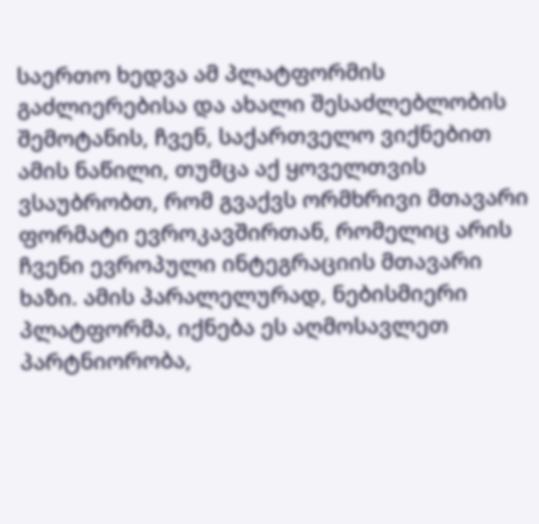საერთო ხედვა ამ პლატფორმის გაძლიერებისა და ახალი შესაძლებლობის შემოტანის, ჩვენ, საქართველო ვიქნებით ამის ნაწილი, თუმცა აქ ყოველთვის ვსაუბრობთ, რომ გვაქვს ორმხრივი მთავარი ფორმატი ევროკავშირთან, რომელიც არის ჩვენი ევროპული ინტეგრაციის მთავარი ხაზი. ამის პარალელურად, ნებისმიერი პლატფორმა, იქნება ეს აღმოსავლეთ პარტნიორობა,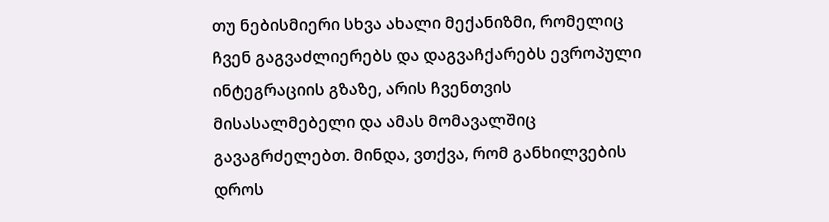თუ ნებისმიერი სხვა ახალი მექანიზმი, რომელიც ჩვენ გაგვაძლიერებს და დაგვაჩქარებს ევროპული ინტეგრაციის გზაზე, არის ჩვენთვის მისასალმებელი და ამას მომავალშიც გავაგრძელებთ. მინდა, ვთქვა, რომ განხილვების დროს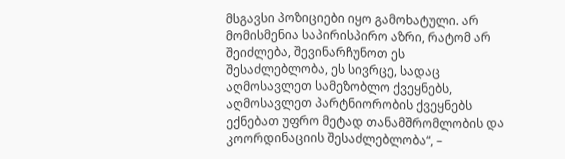მსგავსი პოზიციები იყო გამოხატული. არ მომისმენია საპირისპირო აზრი, რატომ არ შეიძლება, შევინარჩუნოთ ეს შესაძლებლობა, ეს სივრცე, სადაც აღმოსავლეთ სამეზობლო ქვეყნებს, აღმოსავლეთ პარტნიორობის ქვეყნებს ექნებათ უფრო მეტად თანამშრომლობის და კოორდინაციის შესაძლებლობა“, –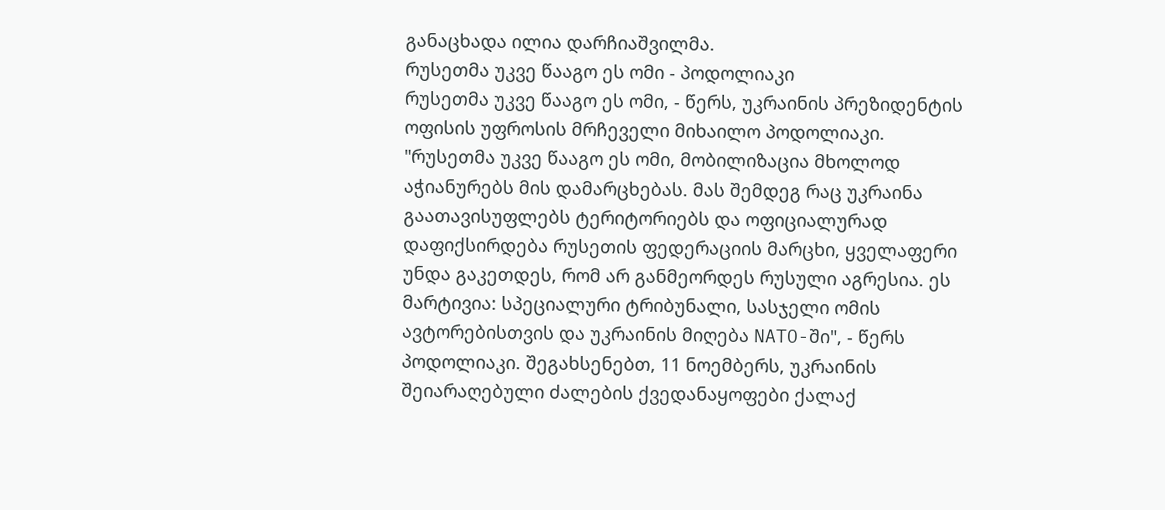განაცხადა ილია დარჩიაშვილმა.
რუსეთმა უკვე წააგო ეს ომი - პოდოლიაკი
რუსეთმა უკვე წააგო ეს ომი, - წერს, უკრაინის პრეზიდენტის ოფისის უფროსის მრჩეველი მიხაილო პოდოლიაკი. "რუსეთმა უკვე წააგო ეს ომი, მობილიზაცია მხოლოდ აჭიანურებს მის დამარცხებას. მას შემდეგ რაც უკრაინა გაათავისუფლებს ტერიტორიებს და ოფიციალურად დაფიქსირდება რუსეთის ფედერაციის მარცხი, ყველაფერი უნდა გაკეთდეს, რომ არ განმეორდეს რუსული აგრესია. ეს მარტივია: სპეციალური ტრიბუნალი, სასჯელი ომის ავტორებისთვის და უკრაინის მიღება NATO-ში", - წერს პოდოლიაკი. შეგახსენებთ, 11 ნოემბერს, უკრაინის შეიარაღებული ძალების ქვედანაყოფები ქალაქ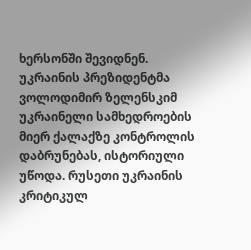ხერსონში შევიდნენ. უკრაინის პრეზიდენტმა ვოლოდიმირ ზელენსკიმ უკრაინელი სამხედროების მიერ ქალაქზე კონტროლის დაბრუნებას, ისტორიული უწოდა. რუსეთი უკრაინის კრიტიკულ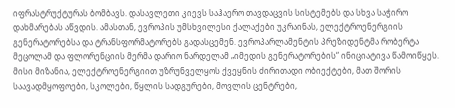იფრასტრუქტურას ბომბავს. დასავლეთი კიევს საჰაერო თავდაცვის სისტემებს და სხვა საჭირო დახმარებას აწვდის. ამასთან, ევროპის უმსხვილესი ქალაქები უკრაინას, ელექტროენერგიის გენერატორებსა და ტრანსფორმატორებს გადასცემენ. ევროპარლამენტის პრეზიდენტმა რობერტა მეცოლამ და ფლორენციის მერმა დარიო ნარდელამ „იმედის გენერატორების“ ინიციატივა წამოიწყეს. მისი მიზანია, ელექტროენერგიით უზრუნველყოს ქვეყნის ძირითადი ობიექტები, მათ შორის საავადმყოფოები, სკოლები, წყლის სადგურები, მოვლის ცენტრები,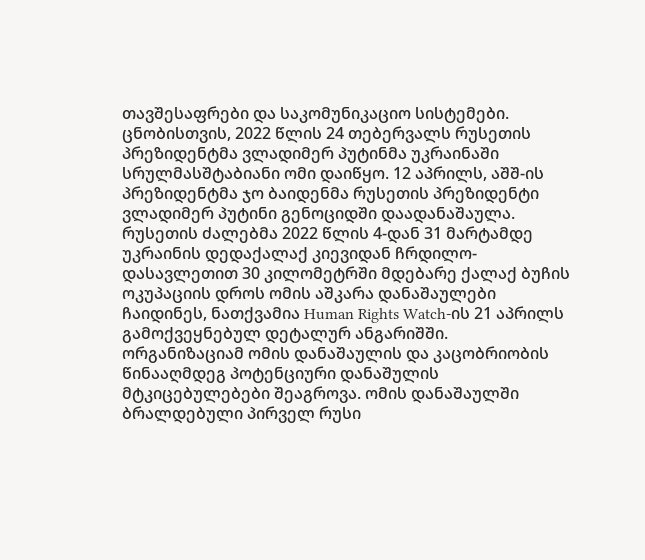თავშესაფრები და საკომუნიკაციო სისტემები. ცნობისთვის, 2022 წლის 24 თებერვალს რუსეთის პრეზიდენტმა ვლადიმერ პუტინმა უკრაინაში სრულმასშტაბიანი ომი დაიწყო. 12 აპრილს, აშშ-ის პრეზიდენტმა ჯო ბაიდენმა რუსეთის პრეზიდენტი ვლადიმერ პუტინი გენოციდში დაადანაშაულა. რუსეთის ძალებმა 2022 წლის 4-დან 31 მარტამდე უკრაინის დედაქალაქ კიევიდან ჩრდილო-დასავლეთით 30 კილომეტრში მდებარე ქალაქ ბუჩის ოკუპაციის დროს ომის აშკარა დანაშაულები ჩაიდინეს, ნათქვამია Human Rights Watch-ის 21 აპრილს გამოქვეყნებულ დეტალურ ანგარიშში. ორგანიზაციამ ომის დანაშაულის და კაცობრიობის წინააღმდეგ პოტენციური დანაშულის მტკიცებულებები შეაგროვა. ომის დანაშაულში ბრალდებული პირველ რუსი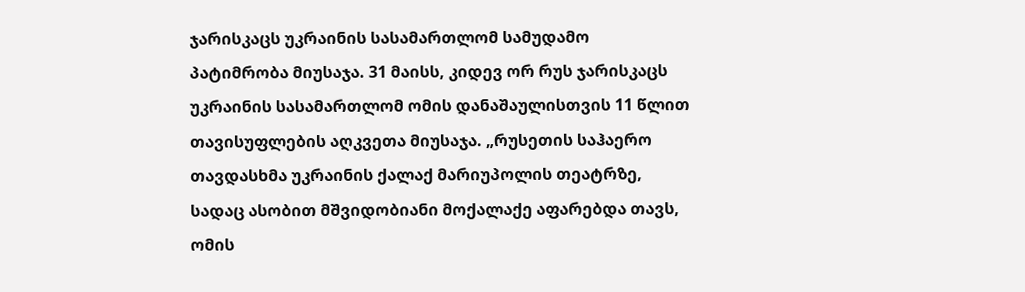ჯარისკაცს უკრაინის სასამართლომ სამუდამო პატიმრობა მიუსაჯა. 31 მაისს, კიდევ ორ რუს ჯარისკაცს უკრაინის სასამართლომ ომის დანაშაულისთვის 11 წლით თავისუფლების აღკვეთა მიუსაჯა. „რუსეთის საჰაერო თავდასხმა უკრაინის ქალაქ მარიუპოლის თეატრზე, სადაც ასობით მშვიდობიანი მოქალაქე აფარებდა თავს, ომის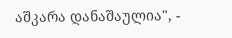აშკარა დანაშაულია", -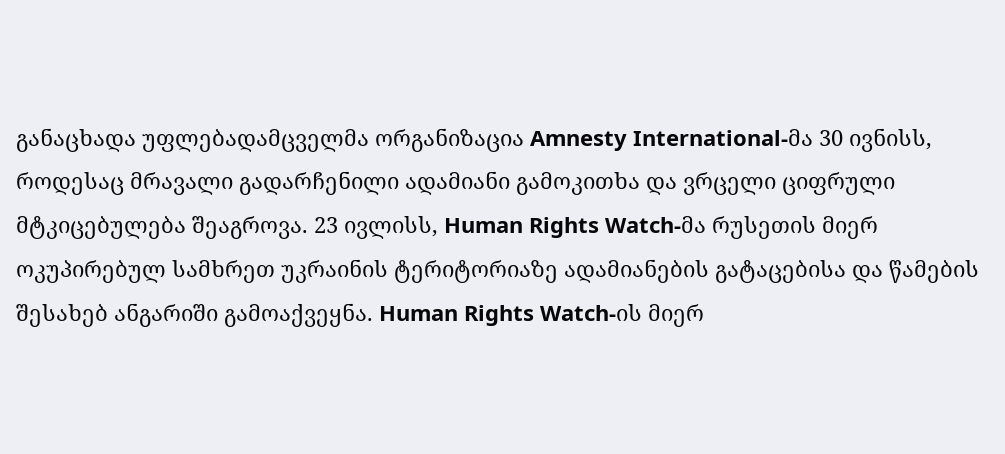განაცხადა უფლებადამცველმა ორგანიზაცია Amnesty International-მა 30 ივნისს, როდესაც მრავალი გადარჩენილი ადამიანი გამოკითხა და ვრცელი ციფრული მტკიცებულება შეაგროვა. 23 ივლისს, Human Rights Watch-მა რუსეთის მიერ ოკუპირებულ სამხრეთ უკრაინის ტერიტორიაზე ადამიანების გატაცებისა და წამების შესახებ ანგარიში გამოაქვეყნა. Human Rights Watch-ის მიერ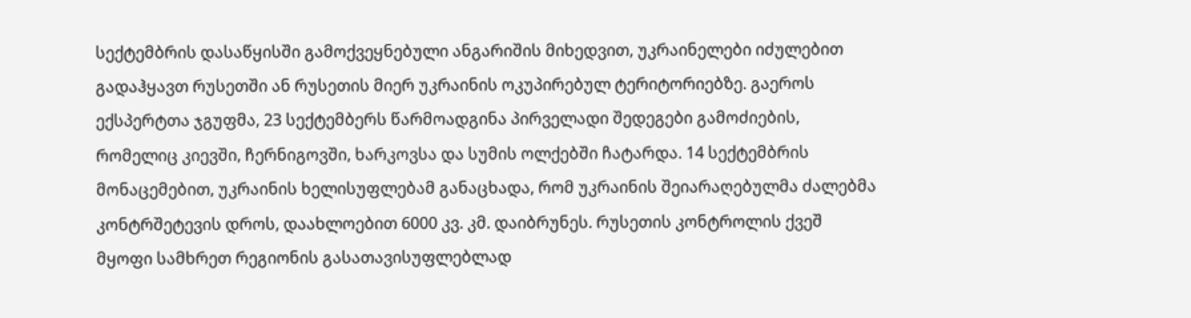სექტემბრის დასაწყისში გამოქვეყნებული ანგარიშის მიხედვით, უკრაინელები იძულებით გადაჰყავთ რუსეთში ან რუსეთის მიერ უკრაინის ოკუპირებულ ტერიტორიებზე. გაეროს ექსპერტთა ჯგუფმა, 23 სექტემბერს წარმოადგინა პირველადი შედეგები გამოძიების, რომელიც კიევში, ჩერნიგოვში, ხარკოვსა და სუმის ოლქებში ჩატარდა. 14 სექტემბრის მონაცემებით, უკრაინის ხელისუფლებამ განაცხადა, რომ უკრაინის შეიარაღებულმა ძალებმა კონტრშეტევის დროს, დაახლოებით 6000 კვ. კმ. დაიბრუნეს. რუსეთის კონტროლის ქვეშ მყოფი სამხრეთ რეგიონის გასათავისუფლებლად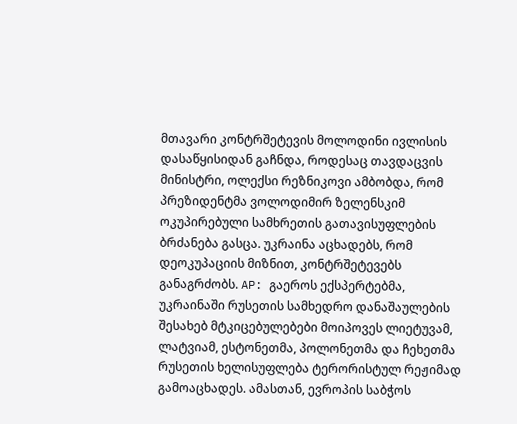მთავარი კონტრშეტევის მოლოდინი ივლისის დასაწყისიდან გაჩნდა, როდესაც თავდაცვის მინისტრი, ოლექსი რეზნიკოვი ამბობდა, რომ პრეზიდენტმა ვოლოდიმირ ზელენსკიმ ოკუპირებული სამხრეთის გათავისუფლების ბრძანება გასცა. უკრაინა აცხადებს, რომ დეოკუპაციის მიზნით, კონტრშეტევებს განაგრძობს. AP: გაეროს ექსპერტებმა, უკრაინაში რუსეთის სამხედრო დანაშაულების შესახებ მტკიცებულებები მოიპოვეს ლიეტუვამ, ლატვიამ, ესტონეთმა, პოლონეთმა და ჩეხეთმა რუსეთის ხელისუფლება ტერორისტულ რეჟიმად გამოაცხადეს. ამასთან, ევროპის საბჭოს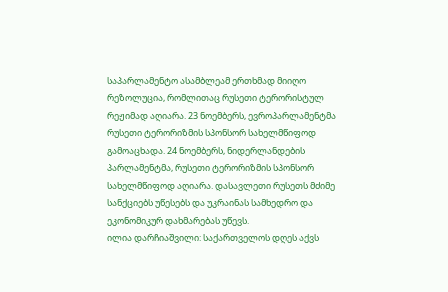საპარლამენტო ასამბლეამ ერთხმად მიიღო რეზოლუცია, რომლითაც რუსეთი ტერორისტულ რეჟიმად აღიარა. 23 ნოემბერს, ევროპარლამენტმა რუსეთი ტერორიზმის სპონსორ სახელმწიფოდ გამოაცხადა. 24 ნოემბერს, ნიდერლანდების პარლამენტმა, რუსეთი ტერორიზმის სპონსორ სახელმწიფოდ აღიარა. დასავლეთი რუსეთს მძიმე სანქციებს უწესებს და უკრაინას სამხედრო და ეკონომიკურ დახმარებას უწევს.
ილია დარჩიაშვილი: საქართველოს დღეს აქვს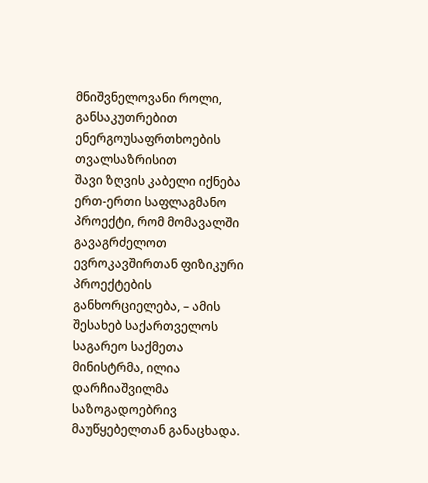მნიშვნელოვანი როლი, განსაკუთრებით ენერგოუსაფრთხოების თვალსაზრისით
შავი ზღვის კაბელი იქნება ერთ-ერთი საფლაგმანო პროექტი, რომ მომავალში გავაგრძელოთ ევროკავშირთან ფიზიკური პროექტების განხორციელება, – ამის შესახებ საქართველოს საგარეო საქმეთა მინისტრმა, ილია დარჩიაშვილმა საზოგადოებრივ მაუწყებელთან განაცხადა.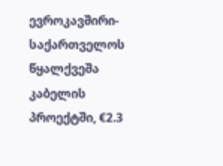ევროკავშირი-საქართველოს წყალქვეშა კაბელის პროექტში, €2.3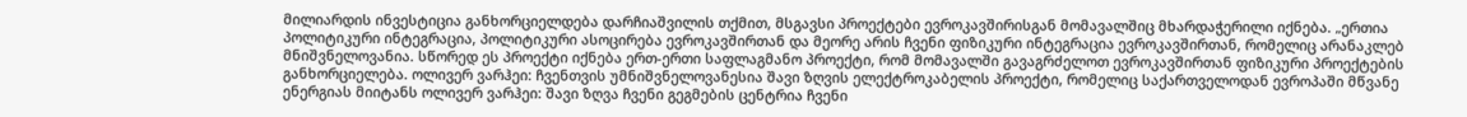მილიარდის ინვესტიცია განხორციელდება დარჩიაშვილის თქმით, მსგავსი პროექტები ევროკავშირისგან მომავალშიც მხარდაჭერილი იქნება. „ერთია პოლიტიკური ინტეგრაცია, პოლიტიკური ასოცირება ევროკავშირთან და მეორე არის ჩვენი ფიზიკური ინტეგრაცია ევროკავშირთან, რომელიც არანაკლებ მნიშვნელოვანია. სწორედ ეს პროექტი იქნება ერთ-ერთი საფლაგმანო პროექტი, რომ მომავალში გავაგრძელოთ ევროკავშირთან ფიზიკური პროექტების განხორციელება. ოლივერ ვარჰეი: ჩვენთვის უმნიშვნელოვანესია შავი ზღვის ელექტროკაბელის პროექტი, რომელიც საქართველოდან ევროპაში მწვანე ენერგიას მიიტანს ოლივერ ვარჰეი: შავი ზღვა ჩვენი გეგმების ცენტრია ჩვენი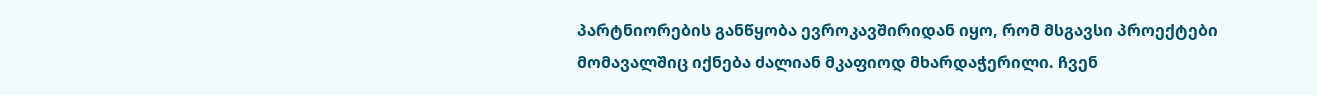პარტნიორების განწყობა ევროკავშირიდან იყო, რომ მსგავსი პროექტები მომავალშიც იქნება ძალიან მკაფიოდ მხარდაჭერილი. ჩვენ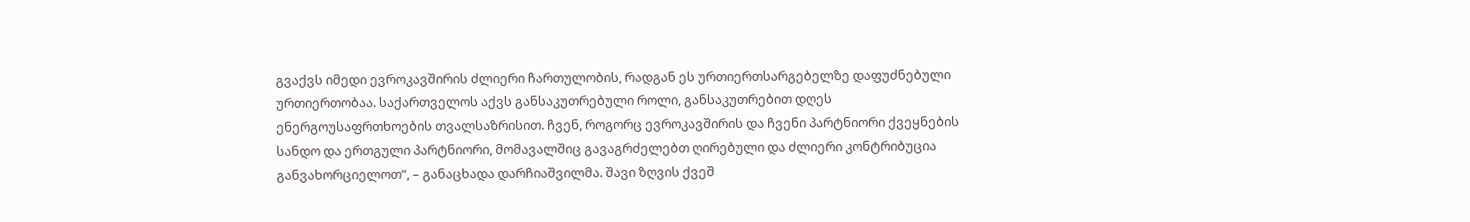გვაქვს იმედი ევროკავშირის ძლიერი ჩართულობის, რადგან ეს ურთიერთსარგებელზე დაფუძნებული ურთიერთობაა. საქართველოს აქვს განსაკუთრებული როლი, განსაკუთრებით დღეს ენერგოუსაფრთხოების თვალსაზრისით. ჩვენ, როგორც ევროკავშირის და ჩვენი პარტნიორი ქვეყნების სანდო და ერთგული პარტნიორი, მომავალშიც გავაგრძელებთ ღირებული და ძლიერი კონტრიბუცია განვახორციელოთ“, – განაცხადა დარჩიაშვილმა. შავი ზღვის ქვეშ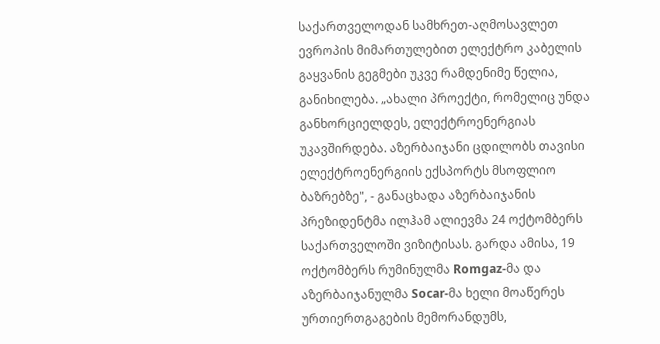საქართველოდან სამხრეთ-აღმოსავლეთ ევროპის მიმართულებით ელექტრო კაბელის გაყვანის გეგმები უკვე რამდენიმე წელია, განიხილება. „ახალი პროექტი, რომელიც უნდა განხორციელდეს, ელექტროენერგიას უკავშირდება. აზერბაიჯანი ცდილობს თავისი ელექტროენერგიის ექსპორტს მსოფლიო ბაზრებზე", - განაცხადა აზერბაიჯანის პრეზიდენტმა ილჰამ ალიევმა 24 ოქტომბერს საქართველოში ვიზიტისას. გარდა ამისა, 19 ოქტომბერს რუმინულმა Romgaz-მა და აზერბაიჯანულმა Socar-მა ხელი მოაწერეს ურთიერთგაგების მემორანდუმს,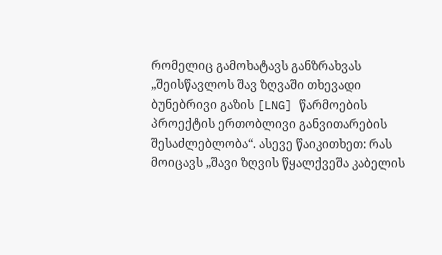რომელიც გამოხატავს განზრახვას „შეისწავლოს შავ ზღვაში თხევადი ბუნებრივი გაზის [LNG] წარმოების პროექტის ერთობლივი განვითარების შესაძლებლობა“. ასევე წაიკითხეთ: რას მოიცავს „შავი ზღვის წყალქვეშა კაბელის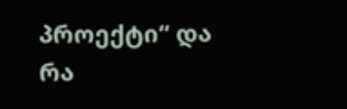პროექტი“ და რა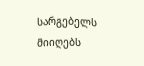სარგებელს მიიღებს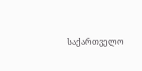საქართველო